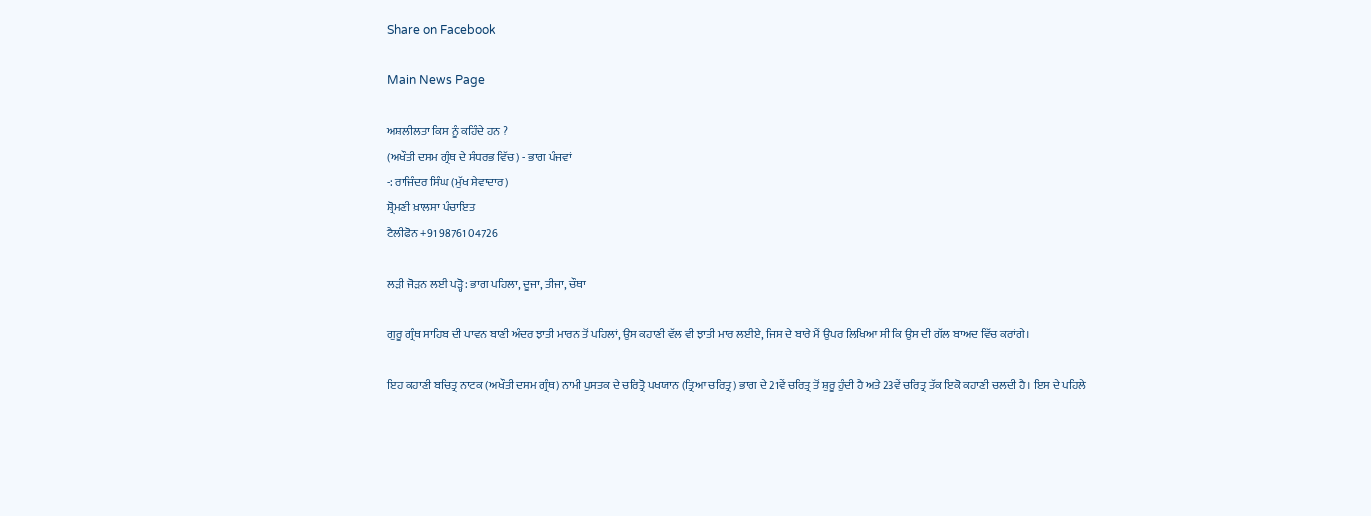Share on Facebook

Main News Page

ਅਸ਼ਲੀਲਤਾ ਕਿਸ ਨੂੰ ਕਹਿੰਦੇ ਹਨ ?
(ਅਖੌਤੀ ਦਸਮ ਗ੍ਰੰਥ ਦੇ ਸੰਧਰਭ ਵਿੱਚ) - ਭਾਗ ਪੰਜਵਾਂ
-: ਰਾਜਿੰਦਰ ਸਿੰਘ (ਮੁੱਖ ਸੇਵਾਦਾਰ)
ਸ਼੍ਰੋਮਣੀ ਖ਼ਾਲਸਾ ਪੰਚਾਇਤ
ਟੈਲੀਫੋਨ +91 98761 04726

ਲੜੀ ਜੋੜਨ ਲਈ ਪੜ੍ਹੋ : ਭਾਗ ਪਹਿਲਾ, ਦੂਜਾ, ਤੀਜਾ, ਚੌਥਾ

ਗੁਰੂ ਗ੍ਰੰਥ ਸਾਹਿਬ ਦੀ ਪਾਵਨ ਬਾਣੀ ਅੰਦਰ ਝਾਤੀ ਮਾਰਨ ਤੋਂ ਪਹਿਲਾਂ, ਉਸ ਕਹਾਣੀ ਵੱਲ ਵੀ ਝਾਤੀ ਮਾਰ ਲਈਏ, ਜਿਸ ਦੇ ਬਾਰੇ ਮੈਂ ਉਪਰ ਲਿਖਿਆ ਸੀ ਕਿ ਉਸ ਦੀ ਗੱਲ ਬਾਅਦ ਵਿੱਚ ਕਰਾਂਗੇ।

ਇਹ ਕਹਾਣੀ ਬਚਿਤ੍ਰ ਨਾਟਕ (ਅਖੌਤੀ ਦਸਮ ਗ੍ਰੰਥ) ਨਾਮੀ ਪੁਸਤਕ ਦੇ ਚਰਿਤ੍ਰੋ ਪਖਯਾਨ (ਤ੍ਰਿਆ ਚਰਿਤ੍ਰ) ਭਾਗ ਦੇ 21ਵੇਂ ਚਰਿਤ੍ਰ ਤੋਂ ਸ਼ੁਰੂ ਹੁੰਦੀ ਹੈ ਅਤੇ 23ਵੇਂ ਚਰਿਤ੍ਰ ਤੱਕ ਇਕੋ ਕਹਾਣੀ ਚਲਦੀ ਹੈ। ਇਸ ਦੇ ਪਹਿਲੇ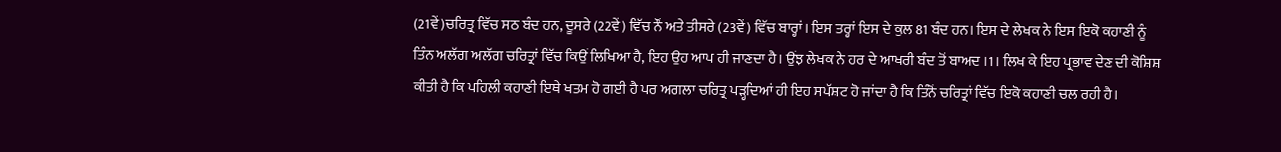(21ਵੇਂ)ਚਰਿਤ੍ਰ ਵਿੱਚ ਸਠ ਬੰਦ ਹਨ, ਦੂਸਰੇ (22ਵੇਂ) ਵਿੱਚ ਨੌਂ ਅਤੇ ਤੀਸਰੇ (23ਵੇਂ) ਵਿੱਚ ਬਾਰ੍ਹਾਂ। ਇਸ ਤਰ੍ਹਾਂ ਇਸ ਦੇ ਕੁਲ 81 ਬੰਦ ਹਨ। ਇਸ ਦੇ ਲੇਖਕ ਨੇ ਇਸ ਇਕੋ ਕਹਾਣੀ ਨੂੰ ਤਿੰਨ ਅਲੱਗ ਅਲੱਗ ਚਰਿਤ੍ਰਾਂ ਵਿੱਚ ਕਿਉਂ ਲਿਖਿਆ ਹੈ, ਇਹ ਉਹ ਆਪ ਹੀ ਜਾਣਦਾ ਹੈ। ਉਂਝ ਲੇਖਕ ਨੇ ਹਰ ਦੇ ਆਖਰੀ ਬੰਦ ਤੋਂ ਬਾਅਦ ।1। ਲਿਖ ਕੇ ਇਹ ਪ੍ਰਭਾਵ ਦੇਣ ਦੀ ਕੋਸ਼ਿਸ਼ ਕੀਤੀ ਹੈ ਕਿ ਪਹਿਲੀ ਕਹਾਣੀ ਇਥੇ ਖਤਮ ਹੋ ਗਈ ਹੈ ਪਰ ਅਗਲਾ ਚਰਿਤ੍ਰ ਪੜ੍ਹਦਿਆਂ ਹੀ ਇਹ ਸਪੱਸ਼ਟ ਹੋ ਜਾਂਦਾ ਹੈ ਕਿ ਤਿੰਨੋਂ ਚਰਿਤ੍ਰਾਂ ਵਿੱਚ ਇਕੋ ਕਹਾਣੀ ਚਲ ਰਹੀ ਹੈ।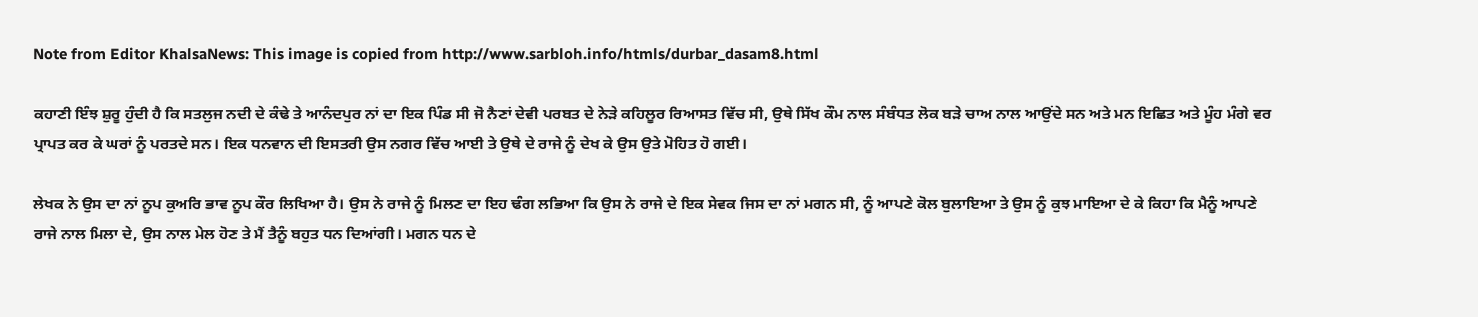Note from Editor KhalsaNews: This image is copied from http://www.sarbloh.info/htmls/durbar_dasam8.html

ਕਹਾਣੀ ਇੰਝ ਸ਼ੁਰੂ ਹੁੰਦੀ ਹੈ ਕਿ ਸਤਲੁਜ ਨਦੀ ਦੇ ਕੰਢੇ ਤੇ ਆਨੰਦਪੁਰ ਨਾਂ ਦਾ ਇਕ ਪਿੰਡ ਸੀ ਜੋ ਨੈਣਾਂ ਦੇਵੀ ਪਰਬਤ ਦੇ ਨੇੜੇ ਕਹਿਲੂਰ ਰਿਆਸਤ ਵਿੱਚ ਸੀ, ਉਥੇ ਸਿੱਖ ਕੌਮ ਨਾਲ ਸੰਬੰਧਤ ਲੋਕ ਬੜੇ ਚਾਅ ਨਾਲ ਆਉਂਦੇ ਸਨ ਅਤੇ ਮਨ ਇਛਿਤ ਅਤੇ ਮੂੰਹ ਮੰਗੇ ਵਰ ਪ੍ਰਾਪਤ ਕਰ ਕੇ ਘਰਾਂ ਨੂੰ ਪਰਤਦੇ ਸਨ। ਇਕ ਧਨਵਾਨ ਦੀ ਇਸਤਰੀ ਉਸ ਨਗਰ ਵਿੱਚ ਆਈ ਤੇ ਉਥੇ ਦੇ ਰਾਜੇ ਨੂੰ ਦੇਖ ਕੇ ਉਸ ਉਤੇ ਮੋਹਿਤ ਹੋ ਗਈ।

ਲੇਖਕ ਨੇ ਉਸ ਦਾ ਨਾਂ ਨੂਪ ਕੁਅਰਿ ਭਾਵ ਨੂਪ ਕੌਰ ਲਿਖਿਆ ਹੈ। ਉਸ ਨੇ ਰਾਜੇ ਨੂੰ ਮਿਲਣ ਦਾ ਇਹ ਢੰਗ ਲਭਿਆ ਕਿ ਉਸ ਨੇ ਰਾਜੇ ਦੇ ਇਕ ਸੇਵਕ ਜਿਸ ਦਾ ਨਾਂ ਮਗਨ ਸੀ, ਨੂੰ ਆਪਣੇ ਕੋਲ ਬੁਲਾਇਆ ਤੇ ਉਸ ਨੂੰ ਕੁਝ ਮਾਇਆ ਦੇ ਕੇ ਕਿਹਾ ਕਿ ਮੈਨੂੰ ਆਪਣੇ ਰਾਜੇ ਨਾਲ ਮਿਲਾ ਦੇ, ਉਸ ਨਾਲ ਮੇਲ ਹੋਣ ਤੇ ਮੈਂ ਤੈਨੂੰ ਬਹੁਤ ਧਨ ਦਿਆਂਗੀ। ਮਗਨ ਧਨ ਦੇ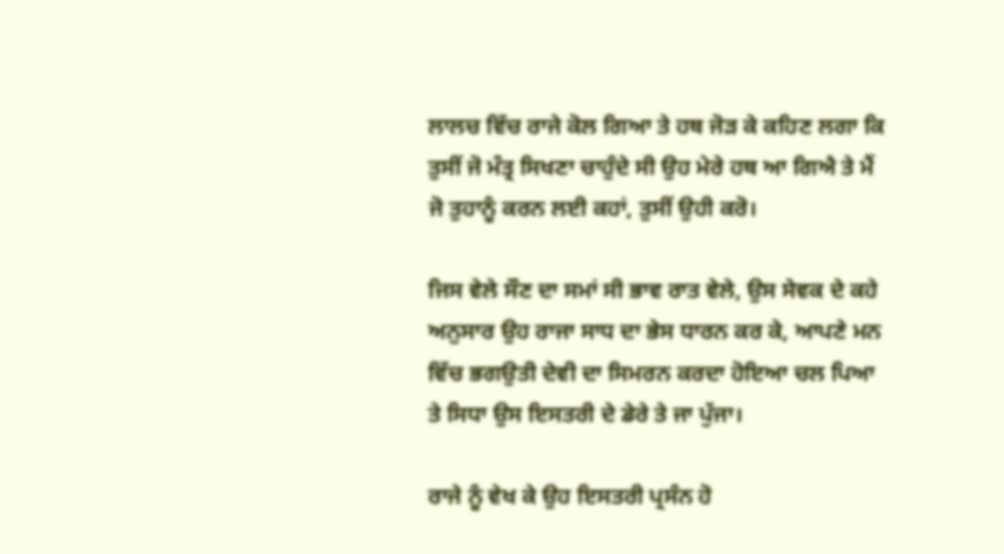ਲਾਲਚ ਵਿੱਚ ਰਾਜੇ ਕੋਲ ਗਿਆ ਤੇ ਹਥ ਜੋੜ ਕੇ ਕਹਿਣ ਲਗਾ ਕਿ ਤੁਸੀਂ ਜੋ ਮੰਤ੍ਰ ਸਿਖਣਾ ਚਾਹੁੰਦੇ ਸੀ ਉਹ ਮੇਰੇ ਹਥ ਆ ਗਿਐ ਤੇ ਮੈਂ ਜੋ ਤੁਹਾਨੂੰ ਕਰਨ ਲਈ ਕਹਾਂ, ਤੁਸੀਂ ਉਹੀ ਕਰੋ।

ਜਿਸ ਵੇਲੇ ਸੌਣ ਦਾ ਸਮਾਂ ਸੀ ਭਾਵ ਰਾਤ ਵੇਲੇ, ਉਸ ਸੇਵਕ ਦੇ ਕਹੇ ਅਨੁਸਾਰ ਉਹ ਰਾਜਾ ਸਾਧ ਦਾ ਭੇਸ ਧਾਰਨ ਕਰ ਕੇ, ਆਪਣੇ ਮਨ ਵਿੱਚ ਭਗਉਤੀ ਦੇਵੀ ਦਾ ਸਿਮਰਨ ਕਰਦਾ ਹੋਇਆ ਚਲ ਪਿਆ ਤੇ ਸਿਧਾ ਉਸ ਇਸਤਰੀ ਦੇ ਡੇਰੇ ਤੇ ਜਾ ਪੁੱਜਾ।

ਰਾਜੇ ਨੂੰ ਵੇਖ ਕੇ ਉਹ ਇਸਤਰੀ ਪ੍ਰਸੰਨ ਹੋ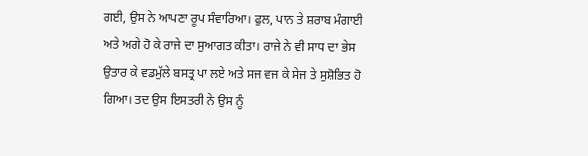ਗਈ, ਉਸ ਨੇ ਆਪਣਾ ਰੂਪ ਸੰਵਾਰਿਆ। ਫੁਲ, ਪਾਨ ਤੇ ਸ਼ਰਾਬ ਮੰਗਾਈ ਅਤੇ ਅਗੇ ਹੋ ਕੇ ਰਾਜੇ ਦਾ ਸੁਆਗਤ ਕੀਤਾ। ਰਾਜੇ ਨੇ ਵੀ ਸਾਧ ਦਾ ਭੇਸ ਉਤਾਰ ਕੇ ਵਡਮੁੱਲੇ ਬਸਤ੍ਰ ਪਾ ਲਏ ਅਤੇ ਸਜ ਵਜ ਕੇ ਸੇਜ ਤੇ ਸੁਸ਼ੋਭਿਤ ਹੋ ਗਿਆ। ਤਦ ਉਸ ਇਸਤਰੀ ਨੇ ਉਸ ਨੂੰ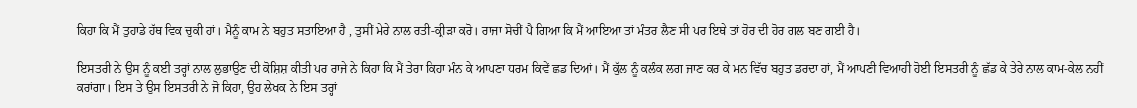ਕਿਹਾ ਕਿ ਮੈਂ ਤੁਹਾਡੇ ਹੱਥ ਵਿਕ ਚੁਕੀ ਹਾਂ। ਮੈਨੂੰ ਕਾਮ ਨੇ ਬਹੁਤ ਸਤਾਇਆ ਹੈ , ਤੁਸੀਂ ਮੇਰੇ ਨਾਲ ਰਤੀ-ਕ੍ਰੀੜਾ ਕਰੋ। ਰਾਜਾ ਸੋਚੀਂ ਪੈ ਗਿਆ ਕਿ ਮੈਂ ਆਇਆ ਤਾਂ ਮੰਤਰ ਲੈਣ ਸੀ ਪਰ ਇਥੇ ਤਾਂ ਹੋਰ ਦੀ ਹੋਰ ਗਲ ਬਣ ਗਈ ਹੈ।

ਇਸਤਰੀ ਨੇ ਉਸ ਨੂੰ ਕਈ ਤਰ੍ਹਾਂ ਨਾਲ ਲੁਭਾਉਣ ਦੀ ਕੋਸ਼ਿਸ਼ ਕੀਤੀ ਪਰ ਰਾਜੇ ਨੇ ਕਿਹਾ ਕਿ ਮੈਂ ਤੇਰਾ ਕਿਹਾ ਮੰਨ ਕੇ ਆਪਣਾ ਧਰਮ ਕਿਵੇਂ ਛਡ ਦਿਆਂ। ਮੈਂ ਕੁੱਲ ਨੂੰ ਕਲੰਕ ਲਗ ਜਾਣ ਕਰ ਕੇ ਮਨ ਵਿੱਚ ਬਹੁਤ ਡਰਦਾ ਹਾਂ, ਮੈਂ ਆਪਣੀ ਵਿਆਹੀ ਹੋਈ ਇਸਤਰੀ ਨੂੰ ਛੱਡ ਕੇ ਤੇਰੇ ਨਾਲ ਕਾਮ-ਕੇਲ ਨਹੀਂ ਕਰਾਂਗਾ। ਇਸ ਤੇ ਉਸ ਇਸਤਰੀ ਨੇ ਜੋ ਕਿਹਾ, ਉਹ ਲੇਖਕ ਨੇ ਇਸ ਤਰ੍ਹਾਂ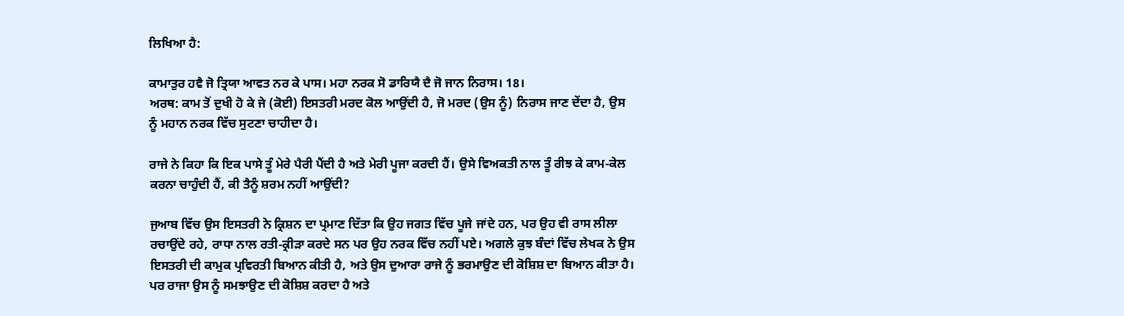ਲਿਖਿਆ ਹੈ:

ਕਾਮਾਤੁਰ ਹਵੈ ਜੋ ਤ੍ਰਿਯਾ ਆਵਤ ਨਰ ਕੇ ਪਾਸ। ਮਹਾ ਨਰਕ ਸੋ ਡਾਰਿਯੈ ਦੈ ਜੋ ਜਾਨ ਨਿਰਾਸ। 18।
ਅਰਥ: ਕਾਮ ਤੋਂ ਦੁਖੀ ਹੋ ਕੇ ਜੇ (ਕੋਈ) ਇਸਤਰੀ ਮਰਦ ਕੋਲ ਆਉਂਦੀ ਹੈ, ਜੋ ਮਰਦ (ਉਸ ਨੂੰ) ਨਿਰਾਸ ਜਾਣ ਦੇਂਦਾ ਹੈ, ਉਸ ਨੂੰ ਮਹਾਨ ਨਰਕ ਵਿੱਚ ਸੁਟਣਾ ਚਾਹੀਦਾ ਹੈ।

ਰਾਜੇ ਨੇ ਕਿਹਾ ਕਿ ਇਕ ਪਾਸੇ ਤੂੰ ਮੇਰੇ ਪੈਰੀ ਪੈਂਦੀ ਹੈ ਅਤੇ ਮੇਰੀ ਪੂਜਾ ਕਰਦੀ ਹੈਂ। ਉਸੇ ਵਿਅਕਤੀ ਨਾਲ ਤੂੰ ਰੀਝ ਕੇ ਕਾਮ-ਕੇਲ ਕਰਨਾ ਚਾਹੁੰਦੀ ਹੈਂ, ਕੀ ਤੈਨੂੰ ਸ਼ਰਮ ਨਹੀਂ ਆਉਂਦੀ?

ਜੁਆਬ ਵਿੱਚ ਉਸ ਇਸਤਰੀ ਨੇ ਕ੍ਰਿਸ਼ਨ ਦਾ ਪ੍ਰਮਾਣ ਦਿੱਤਾ ਕਿ ਉਹ ਜਗਤ ਵਿੱਚ ਪੂਜੇ ਜਾਂਦੇ ਹਨ, ਪਰ ਉਹ ਵੀ ਰਾਸ ਲੀਲਾ ਰਚਾਉਂਦੇ ਰਹੇ, ਰਾਧਾ ਨਾਲ ਰਤੀ-ਕ੍ਰੀੜਾ ਕਰਦੇ ਸਨ ਪਰ ਉਹ ਨਰਕ ਵਿੱਚ ਨਹੀਂ ਪਏ। ਅਗਲੇ ਕੁਝ ਬੰਦਾਂ ਵਿੱਚ ਲੇਖਕ ਨੇ ਉਸ ਇਸਤਰੀ ਦੀ ਕਾਮੁਕ ਪ੍ਰਵਿਰਤੀ ਬਿਆਨ ਕੀਤੀ ਹੈ, ਅਤੇ ਉਸ ਦੁਆਰਾ ਰਾਜੇ ਨੂੰ ਭਰਮਾਉਣ ਦੀ ਕੋਸ਼ਿਸ਼ ਦਾ ਬਿਆਨ ਕੀਤਾ ਹੈ। ਪਰ ਰਾਜਾ ਉਸ ਨੂੰ ਸਮਝਾਉਣ ਦੀ ਕੋਸ਼ਿਸ਼ ਕਰਦਾ ਹੈ ਅਤੇ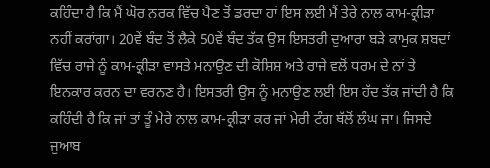ਕਹਿੰਦਾ ਹੈ ਕਿ ਮੈਂ ਘੋਰ ਨਰਕ ਵਿੱਚ ਪੈਣ ਤੋਂ ਡਰਦਾ ਹਾਂ ਇਸ ਲਈ ਮੈਂ ਤੇਰੇ ਨਾਲ ਕਾਮ-ਕ੍ਰੀੜਾ ਨਹੀਂ ਕਰਾਂਗਾ। 20ਵੇਂ ਬੰਦ ਤੋਂ ਲੈਕੇ 50ਵੇਂ ਬੰਦ ਤੱਕ ਉਸ ਇਸਤਰੀ ਦੁਆਰਾ ਬੜੇ ਕਾਮੁਕ ਸ਼ਬਦਾਂ ਵਿੱਚ ਰਾਜੇ ਨੂੰ ਕਾਮ-ਕ੍ਰੀੜਾ ਵਾਸਤੇ ਮਨਾਉਣ ਦੀ ਕੋਸ਼ਿਸ਼ ਅਤੇ ਰਾਜੇ ਵਲੋਂ ਧਰਮ ਦੇ ਨਾਂ ਤੇ ਇਨਕਾਰ ਕਰਨ ਦਾ ਵਰਨਣ ਹੈ। ਇਸਤਰੀ ਉਸ ਨੂੰ ਮਨਾਉਣ ਲਈ ਇਸ ਹੱਦ ਤੱਕ ਜਾਂਦੀ ਹੈ ਕਿ ਕਹਿੰਦੀ ਹੈ ਕਿ ਜਾਂ ਤਾਂ ਤੂੰ ਮੇਰੇ ਨਾਲ ਕਾਮ-ਕ੍ਰੀੜਾ ਕਰ ਜਾਂ ਮੇਰੀ ਟੰਗ ਥੱਲੋਂ ਲੰਘ ਜਾ। ਜਿਸਦੇ ਜੁਆਬ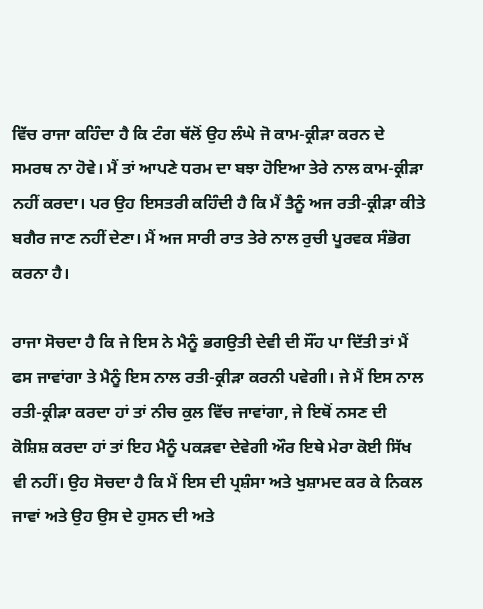ਵਿੱਚ ਰਾਜਾ ਕਹਿੰਦਾ ਹੈ ਕਿ ਟੰਗ ਥੱਲੋਂ ਉਹ ਲੰਘੇ ਜੋ ਕਾਮ-ਕ੍ਰੀੜਾ ਕਰਨ ਦੇ ਸਮਰਥ ਨਾ ਹੋਵੇ। ਮੈਂ ਤਾਂ ਆਪਣੇ ਧਰਮ ਦਾ ਬਝਾ ਹੋਇਆ ਤੇਰੇ ਨਾਲ ਕਾਮ-ਕ੍ਰੀੜਾ ਨਹੀਂ ਕਰਦਾ। ਪਰ ਉਹ ਇਸਤਰੀ ਕਹਿੰਦੀ ਹੈ ਕਿ ਮੈਂ ਤੈਨੂੰ ਅਜ ਰਤੀ-ਕ੍ਰੀੜਾ ਕੀਤੇ ਬਗੈਰ ਜਾਣ ਨਹੀਂ ਦੇਣਾ। ਮੈਂ ਅਜ ਸਾਰੀ ਰਾਤ ਤੇਰੇ ਨਾਲ ਰੁਚੀ ਪੂਰਵਕ ਸੰਭੋਗ ਕਰਨਾ ਹੈ।

ਰਾਜਾ ਸੋਚਦਾ ਹੈ ਕਿ ਜੇ ਇਸ ਨੇ ਮੈਨੂੰ ਭਗਉਤੀ ਦੇਵੀ ਦੀ ਸੌਂਹ ਪਾ ਦਿੱਤੀ ਤਾਂ ਮੈਂ ਫਸ ਜਾਵਾਂਗਾ ਤੇ ਮੈਨੂੰ ਇਸ ਨਾਲ ਰਤੀ-ਕ੍ਰੀੜਾ ਕਰਨੀ ਪਵੇਗੀ। ਜੇ ਮੈਂ ਇਸ ਨਾਲ ਰਤੀ-ਕ੍ਰੀੜਾ ਕਰਦਾ ਹਾਂ ਤਾਂ ਨੀਚ ਕੁਲ ਵਿੱਚ ਜਾਵਾਂਗਾ, ਜੇ ਇਥੋਂ ਨਸਣ ਦੀ ਕੋਸ਼ਿਸ਼ ਕਰਦਾ ਹਾਂ ਤਾਂ ਇਹ ਮੈਨੂੰ ਪਕੜਵਾ ਦੇਵੇਗੀ ਔਰ ਇਥੇ ਮੇਰਾ ਕੋਈ ਸਿੱਖ ਵੀ ਨਹੀਂ। ਉਹ ਸੋਚਦਾ ਹੈ ਕਿ ਮੈਂ ਇਸ ਦੀ ਪ੍ਰਸ਼ੰਸਾ ਅਤੇ ਖੁਸ਼ਾਮਦ ਕਰ ਕੇ ਨਿਕਲ ਜਾਵਾਂ ਅਤੇ ਉਹ ਉਸ ਦੇ ਹੁਸਨ ਦੀ ਅਤੇ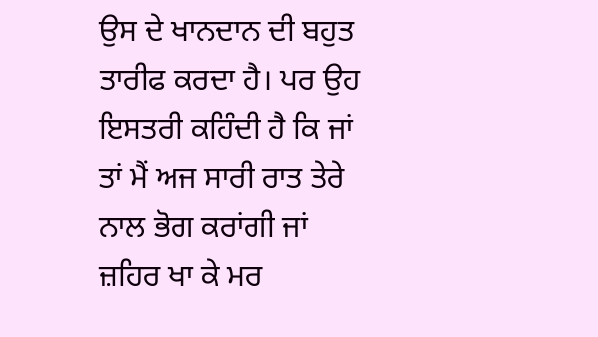ਉਸ ਦੇ ਖਾਨਦਾਨ ਦੀ ਬਹੁਤ ਤਾਰੀਫ ਕਰਦਾ ਹੈ। ਪਰ ਉਹ ਇਸਤਰੀ ਕਹਿੰਦੀ ਹੈ ਕਿ ਜਾਂ ਤਾਂ ਮੈਂ ਅਜ ਸਾਰੀ ਰਾਤ ਤੇਰੇ ਨਾਲ ਭੋਗ ਕਰਾਂਗੀ ਜਾਂ ਜ਼ਹਿਰ ਖਾ ਕੇ ਮਰ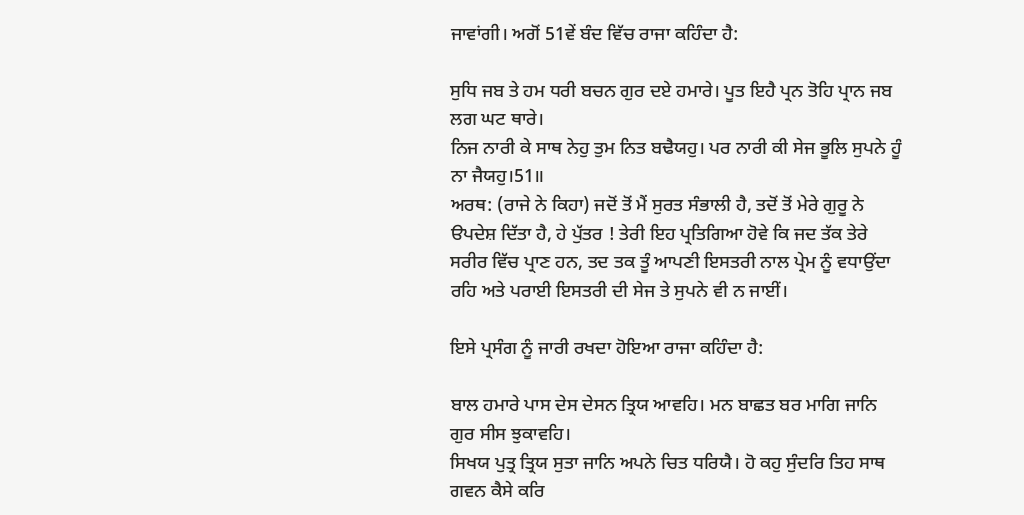ਜਾਵਾਂਗੀ। ਅਗੋਂ 51ਵੇਂ ਬੰਦ ਵਿੱਚ ਰਾਜਾ ਕਹਿੰਦਾ ਹੈ:

ਸੁਧਿ ਜਬ ਤੇ ਹਮ ਧਰੀ ਬਚਨ ਗੁਰ ਦਏ ਹਮਾਰੇ। ਪੂਤ ਇਹੈ ਪ੍ਰਨ ਤੋਹਿ ਪ੍ਰਾਨ ਜਬ ਲਗ ਘਟ ਥਾਰੇ।
ਨਿਜ ਨਾਰੀ ਕੇ ਸਾਥ ਨੇਹੁ ਤੁਮ ਨਿਤ ਬਢੈਯਹੁ। ਪਰ ਨਾਰੀ ਕੀ ਸੇਜ ਭੂਲਿ ਸੁਪਨੇ ਹੂੰ ਨਾ ਜੈਯਹੁ।51॥
ਅਰਥ: (ਰਾਜੇ ਨੇ ਕਿਹਾ) ਜਦੋਂ ਤੋਂ ਮੈਂ ਸੁਰਤ ਸੰਭਾਲੀ ਹੈ, ਤਦੋਂ ਤੋਂ ਮੇਰੇ ਗੁਰੂ ਨੇ ੳਪਦੇਸ਼ ਦਿੱਤਾ ਹੈ, ਹੇ ਪੁੱਤਰ ! ਤੇਰੀ ਇਹ ਪ੍ਰਤਿਗਿਆ ਹੋਵੇ ਕਿ ਜਦ ਤੱਕ ਤੇਰੇ ਸਰੀਰ ਵਿੱਚ ਪ੍ਰਾਣ ਹਨ, ਤਦ ਤਕ ਤੂੰ ਆਪਣੀ ਇਸਤਰੀ ਨਾਲ ਪ੍ਰੇਮ ਨੂੰ ਵਧਾਉਂਦਾ ਰਹਿ ਅਤੇ ਪਰਾਈ ਇਸਤਰੀ ਦੀ ਸੇਜ ਤੇ ਸੁਪਨੇ ਵੀ ਨ ਜਾਈਂ।

ਇਸੇ ਪ੍ਰਸੰਗ ਨੂੰ ਜਾਰੀ ਰਖਦਾ ਹੋਇਆ ਰਾਜਾ ਕਹਿੰਦਾ ਹੈ:

ਬਾਲ ਹਮਾਰੇ ਪਾਸ ਦੇਸ ਦੇਸਨ ਤ੍ਰਿਯ ਆਵਹਿ। ਮਨ ਬਾਛਤ ਬਰ ਮਾਗਿ ਜਾਨਿ ਗੁਰ ਸੀਸ ਝੁਕਾਵਹਿ।
ਸਿਖਯ ਪੁਤ੍ਰ ਤ੍ਰਿਯ ਸੁਤਾ ਜਾਨਿ ਅਪਨੇ ਚਿਤ ਧਰਿਯੈ। ਹੋ ਕਹੁ ਸੁੰਦਰਿ ਤਿਹ ਸਾਥ ਗਵਨ ਕੈਸੇ ਕਰਿ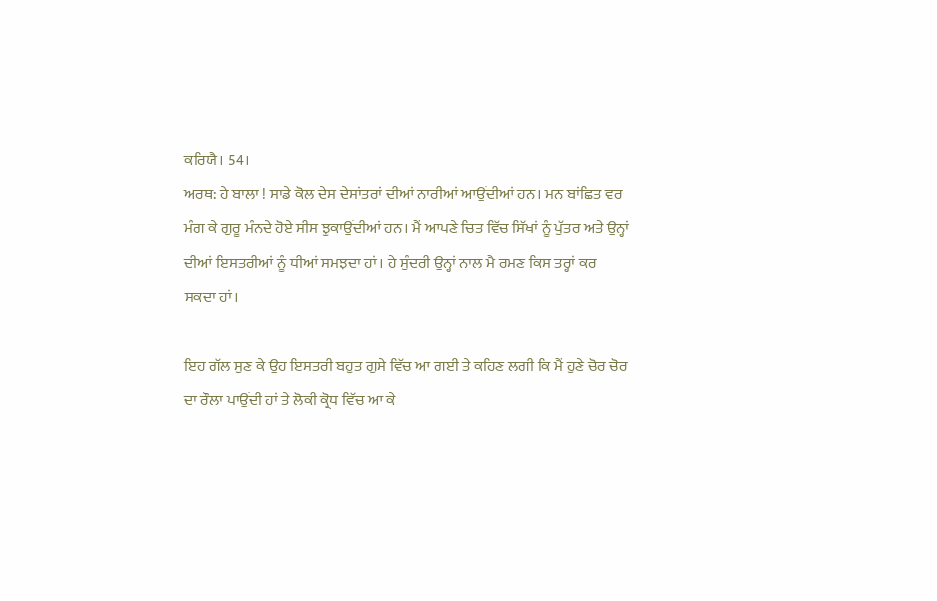ਕਰਿਯੈ। 54।
ਅਰਥ: ਹੇ ਬਾਲਾ ! ਸਾਡੇ ਕੋਲ ਦੇਸ ਦੇਸਾਂਤਰਾਂ ਦੀਆਂ ਨਾਰੀਆਂ ਆਉਂਦੀਆਂ ਹਨ। ਮਨ ਬਾਂਛਿਤ ਵਰ ਮੰਗ ਕੇ ਗੁਰੂ ਮੰਨਦੇ ਹੋਏ ਸੀਸ ਝੁਕਾਉਂਦੀਆਂ ਹਨ। ਮੈਂ ਆਪਣੇ ਚਿਤ ਵਿੱਚ ਸਿੱਖਾਂ ਨੂੰ ਪੁੱਤਰ ਅਤੇ ਉਨ੍ਹਾਂ ਦੀਆਂ ਇਸਤਰੀਆਂ ਨੂੰ ਧੀਆਂ ਸਮਝਦਾ ਹਾਂ। ਹੇ ਸੁੰਦਰੀ ਉਨ੍ਹਾਂ ਨਾਲ ਮੈ ਰਮਣ ਕਿਸ ਤਰ੍ਹਾਂ ਕਰ ਸਕਦਾ ਹਾਂ।

ਇਹ ਗੱਲ ਸੁਣ ਕੇ ਉਹ ਇਸਤਰੀ ਬਹੁਤ ਗੁਸੇ ਵਿੱਚ ਆ ਗਈ ਤੇ ਕਹਿਣ ਲਗੀ ਕਿ ਮੈਂ ਹੁਣੇ ਚੋਰ ਚੋਰ ਦਾ ਰੌਲਾ ਪਾਉਂਦੀ ਹਾਂ ਤੇ ਲੋਕੀ ਕ੍ਰੋਧ ਵਿੱਚ ਆ ਕੇ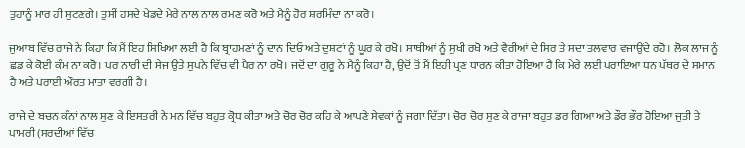ਤੁਹਾਨੂੰ ਮਾਰ ਹੀ ਸੁਟਣਗੇ। ਤੁਸੀਂ ਹਸਦੇ ਖੇਡਦੇ ਮੇਰੇ ਨਾਲ ਨਾਲ ਰਮਣ ਕਰੋ ਅਤੇ ਮੈਨੂੰ ਹੋਰ ਸ਼ਰਮਿੰਦਾ ਨਾ ਕਰੋ।

ਜੁਆਬ ਵਿੱਚ ਰਾਜੇ ਨੇ ਕਿਹਾ ਕਿ ਮੈਂ ਇਹ ਸਿਖਿਆ ਲਈ ਹੈ ਕਿ ਬ੍ਰਾਹਮਣਾਂ ਨੂੰ ਦਾਨ ਦਿਓ ਅਤੇ ਦੁਸ਼ਟਾਂ ਨੂੰ ਘੂਰ ਕੇ ਰਖੋ। ਸਾਥੀਆਂ ਨੂੰ ਸੁਖੀ ਰਖੋ ਅਤੇ ਵੈਰੀਆਂ ਦੇ ਸਿਰ ਤੇ ਸਦਾ ਤਲਵਾਰ ਵਜਾਉਂਦੇ ਰਹੋ। ਲੋਕ ਲਾਜ ਨੂੰ ਛਡ ਕੇ ਕੋਈ ਕੰਮ ਨਾ ਕਰੋ। ਪਰ ਨਾਰੀ ਦੀ ਸੇਜ ਉਤੇ ਸੁਪਨੇ ਵਿੱਚ ਵੀ ਪੈਰ ਨਾ ਰਖੋ। ਜਦੋਂ ਦਾ ਗੁਰੂ ਨੇ ਮੈਨੂੰ ਕਿਹਾ ਹੈ, ਉਦੋਂ ਤੋਂ ਮੈਂ ਇਹੀ ਪ੍ਰਣ ਧਾਰਨ ਕੀਤਾ ਹੋਇਆ ਹੈ ਕਿ ਮੇਰੇ ਲਈ ਪਰਾਇਆ ਧਨ ਪੱਥਰ ਦੇ ਸਮਾਨ ਹੈ ਅਤੇ ਪਰਾਈ ਔਰਤ ਮਾਤਾ ਵਰਗੀ ਹੈ।

ਰਾਜੇ ਦੇ ਬਚਨ ਕੰਨਾਂ ਨਾਲ ਸੁਣ ਕੇ ਇਸਤਰੀ ਨੇ ਮਨ ਵਿੱਚ ਬਹੁਤ ਕ੍ਰੋਧ ਕੀਤਾ ਅਤੇ ਚੋਰ ਚੋਰ ਕਹਿ ਕੇ ਆਪਣੇ ਸੇਵਕਾਂ ਨੂੰ ਜਗਾ ਦਿੱਤਾ। ਚੋਰ ਚੋਰ ਸੁਣ ਕੇ ਰਾਜਾ ਬਹੁਤ ਡਰ ਗਿਆ ਅਤੇ ਡੌਰ ਭੌਰ ਹੋਇਆ ਜੁਤੀ ਤੇ ਪਾਮਰੀ (ਸਰਦੀਆਂ ਵਿੱਚ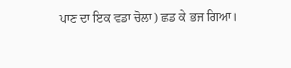ਪਾਣ ਦਾ ਇਕ ਵਡਾ ਚੋਲਾ) ਛਡ ਕੇ ਭਜ ਗਿਆ।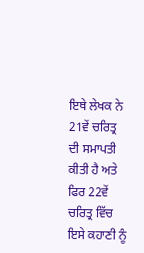ਇਥੇ ਲੇਖਕ ਨੇ 21ਵੇਂ ਚਰਿਤ੍ਰ ਦੀ ਸਮਾਪਤੀ ਕੀਤੀ ਹੈ ਅਤੇ ਫਿਰ 22ਵੇਂ ਚਰਿਤ੍ਰ ਵਿੱਚ ਇਸੇ ਕਹਾਣੀ ਨੂੰ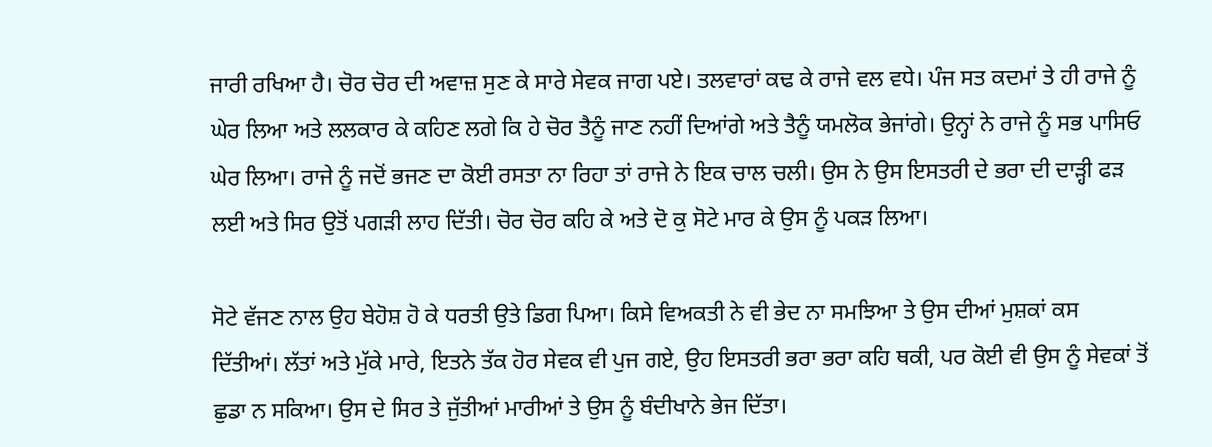ਜਾਰੀ ਰਖਿਆ ਹੈ। ਚੋਰ ਚੋਰ ਦੀ ਅਵਾਜ਼ ਸੁਣ ਕੇ ਸਾਰੇ ਸੇਵਕ ਜਾਗ ਪਏ। ਤਲਵਾਰਾਂ ਕਢ ਕੇ ਰਾਜੇ ਵਲ ਵਧੇ। ਪੰਜ ਸਤ ਕਦਮਾਂ ਤੇ ਹੀ ਰਾਜੇ ਨੂੰ ਘੇਰ ਲਿਆ ਅਤੇ ਲਲਕਾਰ ਕੇ ਕਹਿਣ ਲਗੇ ਕਿ ਹੇ ਚੋਰ ਤੈਨੂੰ ਜਾਣ ਨਹੀਂ ਦਿਆਂਗੇ ਅਤੇ ਤੈਨੂੰ ਯਮਲੋਕ ਭੇਜਾਂਗੇ। ਉਨ੍ਹਾਂ ਨੇ ਰਾਜੇ ਨੂੰ ਸਭ ਪਾਸਿਓ ਘੇਰ ਲਿਆ। ਰਾਜੇ ਨੂੰ ਜਦੋਂ ਭਜਣ ਦਾ ਕੋਈ ਰਸਤਾ ਨਾ ਰਿਹਾ ਤਾਂ ਰਾਜੇ ਨੇ ਇਕ ਚਾਲ ਚਲੀ। ਉਸ ਨੇ ਉਸ ਇਸਤਰੀ ਦੇ ਭਰਾ ਦੀ ਦਾੜ੍ਹੀ ਫੜ ਲਈ ਅਤੇ ਸਿਰ ਉਤੋਂ ਪਗੜੀ ਲਾਹ ਦਿੱਤੀ। ਚੋਰ ਚੋਰ ਕਹਿ ਕੇ ਅਤੇ ਦੋ ਕੁ ਸੋਟੇ ਮਾਰ ਕੇ ਉਸ ਨੂੰ ਪਕੜ ਲਿਆ।

ਸੋਟੇ ਵੱਜਣ ਨਾਲ ਉਹ ਬੇਹੋਸ਼ ਹੋ ਕੇ ਧਰਤੀ ਉਤੇ ਡਿਗ ਪਿਆ। ਕਿਸੇ ਵਿਅਕਤੀ ਨੇ ਵੀ ਭੇਦ ਨਾ ਸਮਝਿਆ ਤੇ ਉਸ ਦੀਆਂ ਮੁਸ਼ਕਾਂ ਕਸ ਦਿੱਤੀਆਂ। ਲੱਤਾਂ ਅਤੇ ਮੁੱਕੇ ਮਾਰੇ, ਇਤਨੇ ਤੱਕ ਹੋਰ ਸੇਵਕ ਵੀ ਪੁਜ ਗਏ, ਉਹ ਇਸਤਰੀ ਭਰਾ ਭਰਾ ਕਹਿ ਥਕੀ, ਪਰ ਕੋਈ ਵੀ ਉਸ ਨੂੰ ਸੇਵਕਾਂ ਤੋਂ ਛੁਡਾ ਨ ਸਕਿਆ। ਉਸ ਦੇ ਸਿਰ ਤੇ ਜੁੱਤੀਆਂ ਮਾਰੀਆਂ ਤੇ ਉਸ ਨੂੰ ਬੰਦੀਖਾਨੇ ਭੇਜ ਦਿੱਤਾ।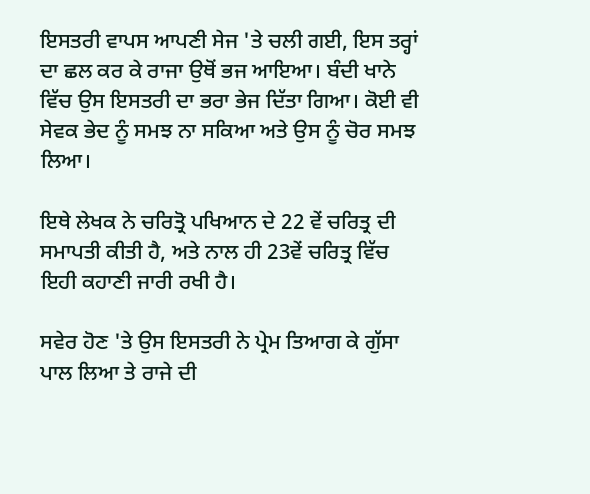ਇਸਤਰੀ ਵਾਪਸ ਆਪਣੀ ਸੇਜ 'ਤੇ ਚਲੀ ਗਈ, ਇਸ ਤਰ੍ਹਾਂ ਦਾ ਛਲ ਕਰ ਕੇ ਰਾਜਾ ਉਥੋਂ ਭਜ ਆਇਆ। ਬੰਦੀ ਖਾਨੇ ਵਿੱਚ ਉਸ ਇਸਤਰੀ ਦਾ ਭਰਾ ਭੇਜ ਦਿੱਤਾ ਗਿਆ। ਕੋਈ ਵੀ ਸੇਵਕ ਭੇਦ ਨੂੰ ਸਮਝ ਨਾ ਸਕਿਆ ਅਤੇ ਉਸ ਨੂੰ ਚੋਰ ਸਮਝ ਲਿਆ।

ਇਥੇ ਲੇਖਕ ਨੇ ਚਰਿਤ੍ਰੋ ਪਖਿਆਨ ਦੇ 22 ਵੇਂ ਚਰਿਤ੍ਰ ਦੀ ਸਮਾਪਤੀ ਕੀਤੀ ਹੈ, ਅਤੇ ਨਾਲ ਹੀ 23ਵੇਂ ਚਰਿਤ੍ਰ ਵਿੱਚ ਇਹੀ ਕਹਾਣੀ ਜਾਰੀ ਰਖੀ ਹੈ।

ਸਵੇਰ ਹੋਣ 'ਤੇ ਉਸ ਇਸਤਰੀ ਨੇ ਪ੍ਰੇਮ ਤਿਆਗ ਕੇ ਗੁੱਸਾ ਪਾਲ ਲਿਆ ਤੇ ਰਾਜੇ ਦੀ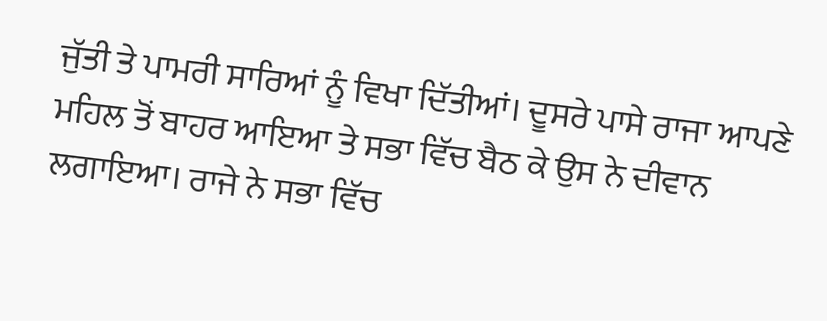ਜੁੱਤੀ ਤੇ ਪਾਮਰੀ ਸਾਰਿਆਂ ਨੂੰ ਵਿਖਾ ਦਿੱਤੀਆਂ। ਦੂਸਰੇ ਪਾਸੇ ਰਾਜਾ ਆਪਣੇ ਮਹਿਲ ਤੋਂ ਬਾਹਰ ਆਇਆ ਤੇ ਸਭਾ ਵਿੱਚ ਬੈਠ ਕੇ ਉਸ ਨੇ ਦੀਵਾਨ ਲਗਾਇਆ। ਰਾਜੇ ਨੇ ਸਭਾ ਵਿੱਚ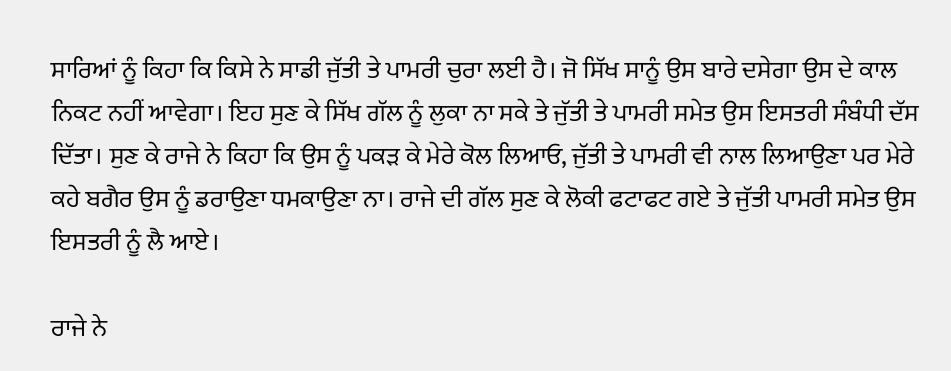ਸਾਰਿਆਂ ਨੂੰ ਕਿਹਾ ਕਿ ਕਿਸੇ ਨੇ ਸਾਡੀ ਜੁੱਤੀ ਤੇ ਪਾਮਰੀ ਚੁਰਾ ਲਈ ਹੈ। ਜੋ ਸਿੱਖ ਸਾਨੂੰ ਉਸ ਬਾਰੇ ਦਸੇਗਾ ਉਸ ਦੇ ਕਾਲ ਨਿਕਟ ਨਹੀਂ ਆਵੇਗਾ। ਇਹ ਸੁਣ ਕੇ ਸਿੱਖ ਗੱਲ ਨੂੰ ਲੁਕਾ ਨਾ ਸਕੇ ਤੇ ਜੁੱਤੀ ਤੇ ਪਾਮਰੀ ਸਮੇਤ ਉਸ ਇਸਤਰੀ ਸੰਬੰਧੀ ਦੱਸ ਦਿੱਤਾ। ਸੁਣ ਕੇ ਰਾਜੇ ਨੇ ਕਿਹਾ ਕਿ ਉਸ ਨੂੰ ਪਕੜ ਕੇ ਮੇਰੇ ਕੋਲ ਲਿਆਓ, ਜੁੱਤੀ ਤੇ ਪਾਮਰੀ ਵੀ ਨਾਲ ਲਿਆਉਣਾ ਪਰ ਮੇਰੇ ਕਹੇ ਬਗੈਰ ਉਸ ਨੂੰ ਡਰਾਉਣਾ ਧਮਕਾਉਣਾ ਨਾ। ਰਾਜੇ ਦੀ ਗੱਲ ਸੁਣ ਕੇ ਲੋਕੀ ਫਟਾਫਟ ਗਏ ਤੇ ਜੁੱਤੀ ਪਾਮਰੀ ਸਮੇਤ ਉਸ ਇਸਤਰੀ ਨੂੰ ਲੈ ਆਏ।

ਰਾਜੇ ਨੇ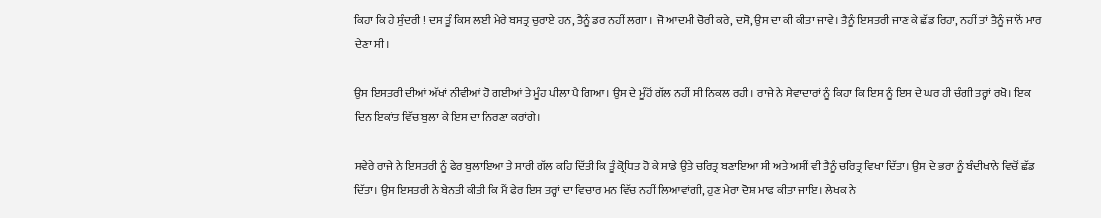ਕਿਹਾ ਕਿ ਹੇ ਸੁੰਦਰੀ ! ਦਸ ਤੂੰ ਕਿਸ ਲਈ ਮੇਰੇ ਬਸਤ੍ਰ ਚੁਰਾਏ ਹਨ, ਤੈਨੂੰ ਡਰ ਨਹੀਂ ਲਗਾ । ਜੋ ਆਦਮੀ ਚੋਰੀ ਕਰੇ, ਦਸੋ, ਉਸ ਦਾ ਕੀ ਕੀਤਾ ਜਾਵੇ। ਤੈਨੂੰ ਇਸਤਰੀ ਜਾਣ ਕੇ ਛੱਡ ਰਿਹਾ, ਨਹੀਂ ਤਾਂ ਤੈਨੂੰ ਜਾਨੋਂ ਮਾਰ ਦੇਣਾ ਸੀ।

ਉਸ ਇਸਤਰੀ ਦੀਆਂ ਅੱਖਾਂ ਨੀਵੀਆਂ ਹੋ ਗਈਆਂ ਤੇ ਮੂੰਹ ਪੀਲਾ ਪੈ ਗਿਆ। ਉਸ ਦੇ ਮੂੰਹੋਂ ਗੱਲ ਨਹੀਂ ਸੀ ਨਿਕਲ ਰਹੀ। ਰਾਜੇ ਨੇ ਸੇਵਾਦਾਰਾਂ ਨੂੰ ਕਿਹਾ ਕਿ ਇਸ ਨੂੰ ਇਸ ਦੇ ਘਰ ਹੀ ਚੰਗੀ ਤਰ੍ਹਾਂ ਰਖੋ। ਇਕ ਦਿਨ ਇਕਾਂਤ ਵਿੱਚ ਬੁਲਾ ਕੇ ਇਸ ਦਾ ਨਿਰਣਾ ਕਰਾਂਗੇ।

ਸਵੇਰੇ ਰਾਜੇ ਨੇ ਇਸਤਰੀ ਨੂੰ ਫੇਰ ਬੁਲਾਇਆ ਤੇ ਸਾਰੀ ਗੱਲ ਕਹਿ ਦਿੱਤੀ ਕਿ ਤੂੰ ਕ੍ਰੋਧਿਤ ਹੋ ਕੇ ਸਾਡੇ ਉਤੇ ਚਰਿਤ੍ਰ ਬਣਾਇਆ ਸੀ ਅਤੇ ਅਸੀਂ ਵੀ ਤੈਨੂੰ ਚਰਿਤ੍ਰ ਵਿਖਾ ਦਿੱਤਾ। ਉਸ ਦੇ ਭਰਾ ਨੂੰ ਬੰਦੀਖਾਨੇ ਵਿਚੋਂ ਛੱਡ ਦਿੱਤਾ। ਉਸ ਇਸਤਰੀ ਨੇ ਬੇਨਤੀ ਕੀਤੀ ਕਿ ਮੈਂ ਫੇਰ ਇਸ ਤਰ੍ਹਾਂ ਦਾ ਵਿਚਾਰ ਮਨ ਵਿੱਚ ਨਹੀਂ ਲਿਆਵਾਂਗੀ, ਹੁਣ ਮੇਰਾ ਦੋਸ਼ ਮਾਫ ਕੀਤਾ ਜਾਇ। ਲੇਖਕ ਨੇ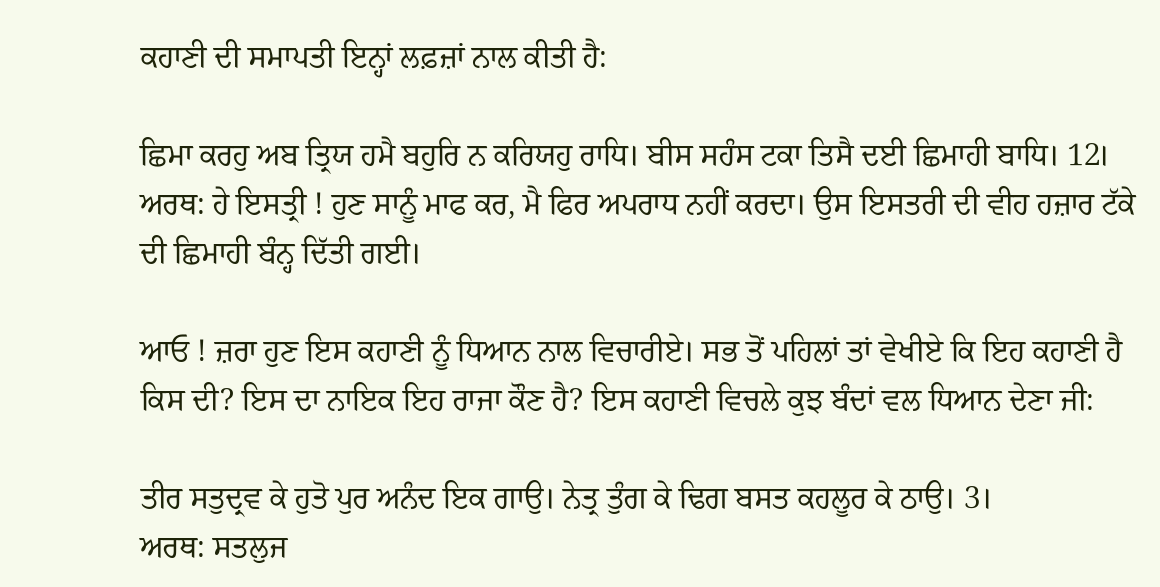ਕਹਾਣੀ ਦੀ ਸਮਾਪਤੀ ਇਨ੍ਹਾਂ ਲਫ਼ਜ਼ਾਂ ਨਾਲ ਕੀਤੀ ਹੈ:

ਛਿਮਾ ਕਰਹੁ ਅਬ ਤ੍ਰਿਯ ਹਮੈ ਬਹੁਰਿ ਨ ਕਰਿਯਹੁ ਰਾਧਿ। ਬੀਸ ਸਹੰਸ ਟਕਾ ਤਿਸੈ ਦਈ ਛਿਮਾਹੀ ਬਾਧਿ। 12।
ਅਰਥ: ਹੇ ਇਸਤ੍ਰੀ ! ਹੁਣ ਸਾਨੂੰ ਮਾਫ ਕਰ, ਮੈ ਫਿਰ ਅਪਰਾਧ ਨਹੀਂ ਕਰਦਾ। ਉਸ ਇਸਤਰੀ ਦੀ ਵੀਹ ਹਜ਼ਾਰ ਟੱਕੇ ਦੀ ਛਿਮਾਹੀ ਬੰਨ੍ਹ ਦਿੱਤੀ ਗਈ।

ਆਓ ! ਜ਼ਰਾ ਹੁਣ ਇਸ ਕਹਾਣੀ ਨੂੰ ਧਿਆਨ ਨਾਲ ਵਿਚਾਰੀਏ। ਸਭ ਤੋਂ ਪਹਿਲਾਂ ਤਾਂ ਵੇਖੀਏ ਕਿ ਇਹ ਕਹਾਣੀ ਹੈ ਕਿਸ ਦੀ? ਇਸ ਦਾ ਨਾਇਕ ਇਹ ਰਾਜਾ ਕੌਣ ਹੈ? ਇਸ ਕਹਾਣੀ ਵਿਚਲੇ ਕੁਝ ਬੰਦਾਂ ਵਲ ਧਿਆਨ ਦੇਣਾ ਜੀ:

ਤੀਰ ਸਤੁਦ੍ਰਵ ਕੇ ਹੁਤੋ ਪੁਰ ਅਨੰਦ ਇਕ ਗਾਉ। ਨੇਤ੍ਰ ਤੁੰਗ ਕੇ ਢਿਗ ਬਸਤ ਕਹਲੂਰ ਕੇ ਠਾਉ। 3।
ਅਰਥ: ਸਤਲੁਜ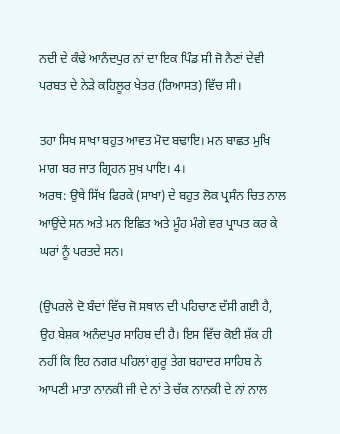ਨਦੀ ਦੇ ਕੰਢੇ ਆਨੰਦਪੁਰ ਨਾਂ ਦਾ ਇਕ ਪਿੰਡ ਸੀ ਜੋ ਨੈਣਾਂ ਦੇਵੀ ਪਰਬਤ ਦੇ ਨੇੜੇ ਕਹਿਲੂਰ ਖੇਤਰ (ਰਿਆਸਤ) ਵਿੱਚ ਸੀ।

ਤਹਾ ਸਿਖ ਸਾਖਾ ਬਹੁਤ ਆਵਤ ਮੋਦ ਬਢਾਇ। ਮਨ ਬਾਛਤ ਮੁਖਿ ਮਾਗ ਬਰ ਜਾਤ ਗ੍ਰਿਹਨ ਸੁਖ ਪਾਇ। 4।
ਅਰਥ: ਉਥੇ ਸਿੱਖ ਫਿਰਕੇ (ਸਾਖਾ) ਦੇ ਬਹੁਤ ਲੋਕ ਪ੍ਰਸੰਨ ਚਿਤ ਨਾਲ ਆਉਂਦੇ ਸਨ ਅਤੇ ਮਨ ਇਛਿਤ ਅਤੇ ਮੂੰਹ ਮੰਗੇ ਵਰ ਪ੍ਰਾਪਤ ਕਰ ਕੇ ਘਰਾਂ ਨੂੰ ਪਰਤਦੇ ਸਨ।

(ਉਪਰਲੇ ਦੋ ਬੰਦਾਂ ਵਿੱਚ ਜੋ ਸਥਾਨ ਦੀ ਪਹਿਚਾਣ ਦੱਸੀ ਗਈ ਹੈ, ਉਹ ਬੇਸ਼ਕ ਅਨੰਦਪੁਰ ਸਾਹਿਬ ਦੀ ਹੈ। ਇਸ ਵਿੱਚ ਕੋਈ ਸ਼ੱਕ ਹੀ ਨਹੀਂ ਕਿ ਇਹ ਨਗਰ ਪਹਿਲਾਂ ਗੁਰੂ ਤੇਗ ਬਹਾਦਰ ਸਾਹਿਬ ਨੇ ਆਪਣੀ ਮਾਤਾ ਨਾਨਕੀ ਜੀ ਦੇ ਨਾਂ ਤੇ ਚੱਕ ਨਾਨਕੀ ਦੇ ਨਾਂ ਨਾਲ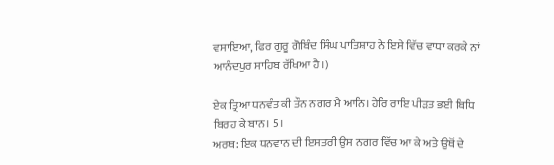ਵਸਾਇਆ, ਫਿਰ ਗੁਰੂ ਗੋਬਿੰਦ ਸਿੰਘ ਪਾਤਿਸ਼ਾਹ ਨੇ ਇਸੇ ਵਿੱਚ ਵਾਧਾ ਕਰਕੇ ਨਾਂ ਆਨੰਦਪੁਰ ਸਾਹਿਬ ਰੱਖਿਆ ਹੈ।)

ਏਕ ਤ੍ਰਿਆ ਧਨਵੰਤ ਕੀ ਤੌਨ ਨਗਰ ਮੈ ਆਨਿ। ਹੇਰਿ ਰਾਇ ਪੀੜਤ ਭਈ ਬਿਧਿ ਬਿਰਹ ਕੇ ਬਾਨ। 5।
ਅਰਥ: ਇਕ ਧਨਵਾਨ ਦੀ ਇਸਤਰੀ ਉਸ ਨਗਰ ਵਿੱਚ ਆ ਕੇ ਅਤੇ ਉਥੋਂ ਦੇ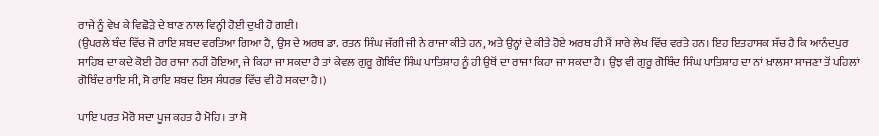ਰਾਜੇ ਨੂੰ ਵੇਖ ਕੇ ਵਿਛੋੜੇ ਦੇ ਬਾਣ ਨਾਲ ਵਿਨ੍ਹੀ ਹੋਈ ਦੁਖੀ ਹੋ ਗਈ।
(ਉਪਰਲੇ ਬੰਦ ਵਿੱਚ ਜੋ ਰਾਇ ਸ਼ਬਦ ਵਰਤਿਆ ਗਿਆ ਹੈ, ਉਸ ਦੇ ਅਰਥ ਡਾ. ਰਤਨ ਸਿੰਘ ਜੱਗੀ ਜੀ ਨੇ ਰਾਜਾ ਕੀਤੇ ਹਨ, ਅਤੇ ਉਨ੍ਹਾਂ ਦੇ ਕੀਤੇ ਹੋਏ ਅਰਥ ਹੀ ਮੈਂ ਸਾਰੇ ਲੇਖ ਵਿੱਚ ਵਰਤੇ ਹਨ। ਇਹ ਇਤਹਾਸਕ ਸੱਚ ਹੈ ਕਿ ਆਨੰਦਪੁਰ ਸਾਹਿਬ ਦਾ ਕਦੇ ਕੋਈ ਹੋਰ ਰਾਜਾ ਨਹੀਂ ਹੋਇਆ, ਜੇ ਕਿਹਾ ਜਾ ਸਕਦਾ ਹੈ ਤਾਂ ਕੇਵਲ ਗੁਰੂ ਗੋਬਿੰਦ ਸਿੰਘ ਪਾਤਿਸ਼ਾਹ ਨੂੰ ਹੀ ਉਥੋਂ ਦਾ ਰਾਜਾ ਕਿਹਾ ਜਾ ਸਕਦਾ ਹੈ। ਉਂਝ ਵੀ ਗੁਰੂ ਗੋਬਿੰਦ ਸਿੰਘ ਪਾਤਿਸ਼ਾਹ ਦਾ ਨਾਂ ਖ਼ਾਲਸਾ ਸਾਜਣਾ ਤੋਂ ਪਹਿਲਾਂ ਗੋਬਿੰਦ ਰਾਇ ਸੀ, ਸੋ ਰਾਇ ਸ਼ਬਦ ਇਸ ਸੰਧਰਭ ਵਿੱਚ ਵੀ ਹੋ ਸਕਦਾ ਹੈ।)

ਪਾਇ ਪਰਤ ਮੋਰੋ ਸਦਾ ਪੂਜ ਕਹਤ ਹੈ ਮੋਹਿ। ਤਾ ਸੋ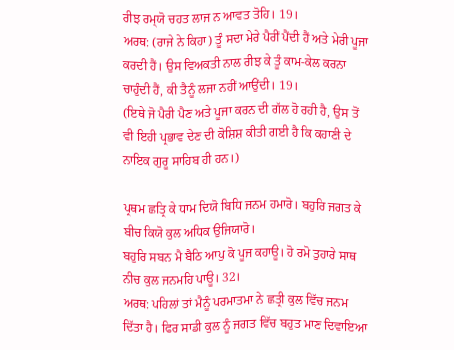ਰੀਝ ਰਮ੍‍ਯੋ ਚਹਤ ਲਾਜ ਨ ਆਵਤ ਤੋਹਿ। 19।
ਅਰਥ: (ਰਾਜੇ ਨੇ ਕਿਹਾ) ਤੂੰ ਸਦਾ ਮੇਰੇ ਪੈਰੀਂ ਪੈਂਦੀ ਹੈਂ ਅਤੇ ਮੇਰੀ ਪੂਜਾ ਕਰਦੀ ਹੈਂ। ਉਸ ਵਿਅਕਤੀ ਨਾਲ ਰੀਝ ਕੇ ਤੂੰ ਕਾਮ-ਕੇਲ ਕਰਨਾ ਚਾਹੁੰਦੀ ਹੈਂ, ਕੀ ਤੈਨੂੰ ਲਜਾ ਨਹੀਂ ਆਉਂਦੀ। 19।
(ਇਥੇ ਜੋ ਪੈਰੀ ਪੈਣ ਅਤੇ ਪੂਜਾ ਕਰਨ ਦੀ ਗੱਲ ਹੋ ਰਹੀ ਹੈ, ਉਸ ਤੋਂ ਵੀ ਇਹੀ ਪ੍ਰਭਾਵ ਦੇਣ ਦੀ ਕੋਸ਼ਿਸ਼ ਕੀਤੀ ਗਈ ਹੈ ਕਿ ਕਹਾਣੀ ਦੇ ਨਾਇਕ ਗੁਰੂ ਸਾਹਿਬ ਹੀ ਹਨ।)

ਪ੍ਰਥਮ ਛਤ੍ਰਿ ਕੇ ਧਾਮ ਦਿਯੋ ਬਿਧਿ ਜਨਮ ਹਮਾਰੋ। ਬਹੁਰਿ ਜਗਤ ਕੇ ਬੀਚ ਕਿਯੋ ਕੁਲ ਅਧਿਕ ਉਜਿਯਾਰੋ।
ਬਹੁਰਿ ਸਬਨ ਮੈ ਬੈਠਿ ਆਪੁ ਕੋ ਪੂਜ ਕਹਾਊ। ਹੋ ਰਮੋ ਤੁਹਾਰੇ ਸਾਥ ਨੀਚ ਕੁਲ ਜਨਮਹਿ ਪਾਊ। 32।
ਅਰਥ: ਪਹਿਲਾਂ ਤਾਂ ਮੈਨੂੰ ਪਰਮਾਤਮਾ ਨੇ ਛਤ੍ਰੀ ਕੁਲ ਵਿੱਚ ਜਨਮ ਦਿੱਤਾ ਹੈ। ਫਿਰ ਸਾਡੀ ਕੁਲ ਨੂੰ ਜਗਤ ਵਿੱਚ ਬਹੁਤ ਮਾਣ ਦਿਵਾਇਆ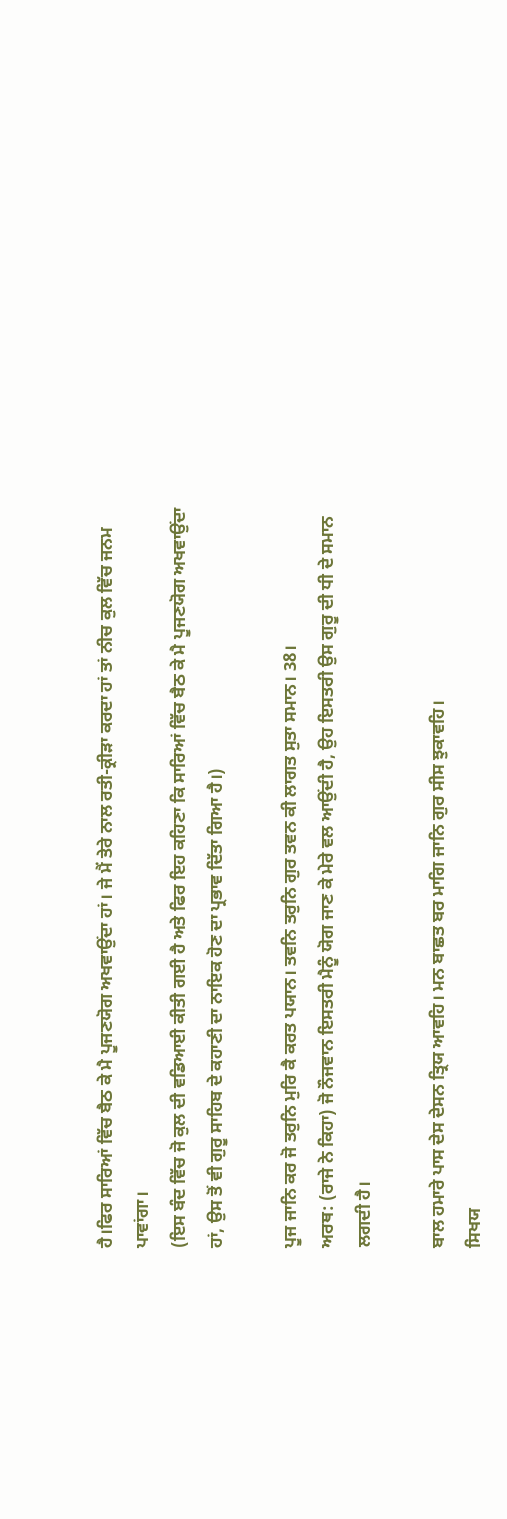ਹੈ।ਫਿਰ ਸਾਰਿਆਂ ਵਿੱਚ ਬੈਠ ਕੇ ਮੈ ਪੂਜਣਯੋਗ ਅਖਵਾਉਂਦਾ ਹਾਂ। ਜੇ ਮੈਂ ਤੇਰੇ ਨਾਲ ਰਤੀ-ਕ੍ਰੀੜਾ ਕਰਦਾ ਹਾਂ ਤਾਂ ਨੀਚ ਕੁਲ ਵਿੱਚ ਜਨਮ ਪਾਵਾਂਗਾ।
(ਇਸ ਬੰਦ ਵਿੱਚ ਜੋ ਕੁਲ ਦੀ ਵਡਿਆਈ ਕੀਤੀ ਗਈ ਹੈ ਅਤੇ ਫਿਰ ਇਹ ਕਹਿਣਾ ਕਿ ਸਾਰਿਆਂ ਵਿੱਚ ਬੈਠ ਕੇ ਮੈ ਪੂਜਣਯੋਗ ਅਖਵਾਉਂਦਾ ਹਾਂ, ਉਸ ਤੋਂ ਵੀ ਗੁਰੂ ਸਾਹਿਬ ਦੇ ਕਹਾਣੀ ਦਾ ਨਾਇਕ ਹੋਣ ਦਾ ਪ੍ਰਭਾਵ ਦਿੱਤਾ ਗਿਆ ਹੈ।)

ਪੂਜ ਜਾਨਿ ਕਰ ਜੋ ਤਰੁਨਿ ਮੁਰਿ ਕੈ ਕਰਤ ਪਯਾਨ। ਤਵਨਿ ਤਰੁਨਿ ਗੁਰ ਤਵਨ ਕੀ ਲਾਗਤ ਸੁਤਾ ਸਮਾਨ। 38।
ਅਰਥ: (ਰਾਜੇ ਨੇ ਕਿਹਾ) ਜੋ ਨੌਜਵਾਨ ਇਸਤਰੀ ਮੈਨੂੰ ਯੋਗ ਜਾਣ ਕੇ ਮੇਰੇ ਵਲ ਆਉਂਦੀ ਹੈ, ਉਹ ਇਸਤਰੀ ਉਸ ਗੁਰੂ ਦੀ ਧੀ ਦੇ ਸਮਾਨ ਲਗਦੀ ਹੈ।

ਬਾਲ ਹਮਾਰੇ ਪਾਸ ਦੇਸ ਦੇਸਨ ਤ੍ਰਿਯ ਆਵਹਿ। ਮਨ ਬਾਛਤ ਬਰ ਮਾਗਿ ਜਾਨਿ ਗੁਰ ਸੀਸ ਝੁਕਾਵਹਿ।
ਸਿਖਯ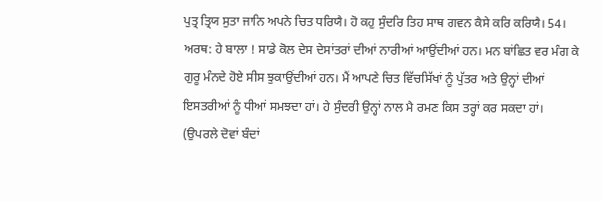ਪੁਤ੍ਰ ਤ੍ਰਿਯ ਸੁਤਾ ਜਾਨਿ ਅਪਨੇ ਚਿਤ ਧਰਿਯੈ। ਹੋ ਕਹੁ ਸੁੰਦਰਿ ਤਿਹ ਸਾਥ ਗਵਨ ਕੈਸੇ ਕਰਿ ਕਰਿਯੈ। 54।
ਅਰਥ: ਹੇ ਬਾਲਾ ! ਸਾਡੇ ਕੋਲ ਦੇਸ ਦੇਸਾਂਤਰਾਂ ਦੀਆਂ ਨਾਰੀਆਂ ਆਉਂਦੀਆਂ ਹਨ। ਮਨ ਬਾਂਛਿਤ ਵਰ ਮੰਗ ਕੇ ਗੁਰੂ ਮੰਨਦੇ ਹੋਏ ਸੀਸ ਝੁਕਾਉਂਦੀਆਂ ਹਨ। ਮੈਂ ਆਪਣੇ ਚਿਤ ਵਿੱਚਸਿੱਖਾਂ ਨੂੰ ਪੁੱਤਰ ਅਤੇ ਉਨ੍ਹਾਂ ਦੀਆਂ ਇਸਤਰੀਆਂ ਨੂੰ ਧੀਆਂ ਸਮਝਦਾ ਹਾਂ। ਹੇ ਸੁੰਦਰੀ ਉਨ੍ਹਾਂ ਨਾਲ ਮੈ ਰਮਣ ਕਿਸ ਤਰ੍ਹਾਂ ਕਰ ਸਕਦਾ ਹਾਂ।
(ਉਪਰਲੇ ਦੋਵਾਂ ਬੰਦਾਂ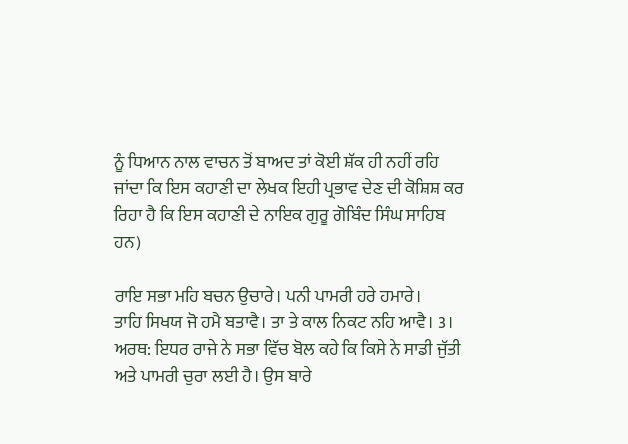ਨੂੰ ਧਿਆਨ ਨਾਲ ਵਾਚਨ ਤੋਂ ਬਾਅਦ ਤਾਂ ਕੋਈ ਸ਼ੱਕ ਹੀ ਨਹੀਂ ਰਹਿ ਜਾਂਦਾ ਕਿ ਇਸ ਕਹਾਣੀ ਦਾ ਲੇਖਕ ਇਹੀ ਪ੍ਰਭਾਵ ਦੇਣ ਦੀ ਕੋਸ਼ਿਸ਼ ਕਰ ਰਿਹਾ ਹੈ ਕਿ ਇਸ ਕਹਾਣੀ ਦੇ ਨਾਇਕ ਗੁਰੂ ਗੋਬਿੰਦ ਸਿੰਘ ਸਾਹਿਬ ਹਨ)

ਰਾਇ ਸਭਾ ਮਹਿ ਬਚਨ ਉਚਾਰੇ। ਪਨੀ ਪਾਮਰੀ ਹਰੇ ਹਮਾਰੇ।
ਤਾਹਿ ਸਿਖਯ ਜੋ ਹਮੈ ਬਤਾਵੈ। ਤਾ ਤੇ ਕਾਲ ਨਿਕਟ ਨਹਿ ਆਵੈ। 3।
ਅਰਥ: ਇਧਰ ਰਾਜੇ ਨੇ ਸਭਾ ਵਿੱਚ ਬੋਲ ਕਹੇ ਕਿ ਕਿਸੇ ਨੇ ਸਾਡੀ ਜੁੱਤੀ ਅਤੇ ਪਾਮਰੀ ਚੁਰਾ ਲਈ ਹੈ। ਉਸ ਬਾਰੇ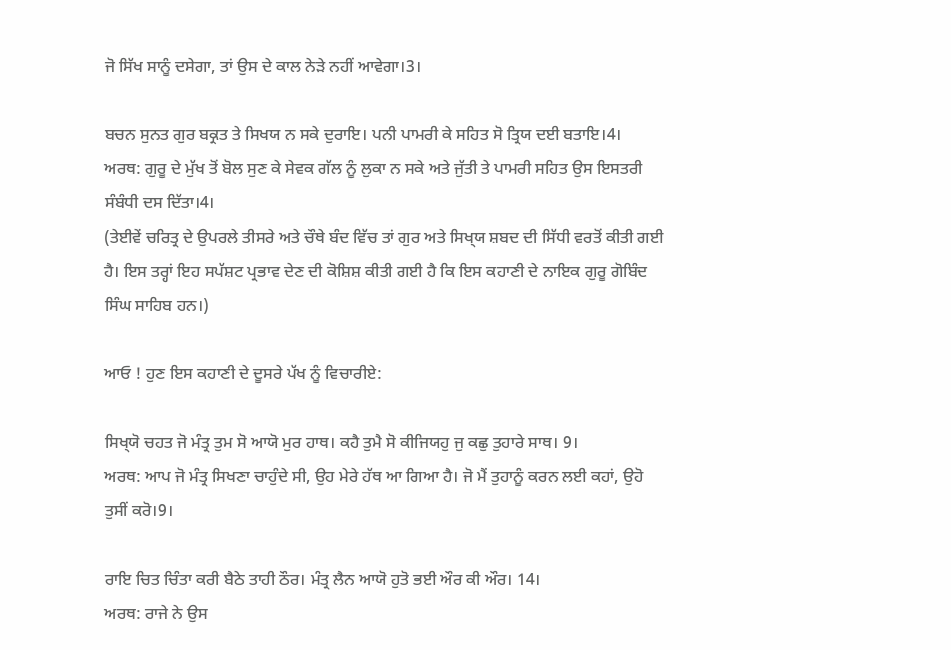ਜੋ ਸਿੱਖ ਸਾਨੂੰ ਦਸੇਗਾ, ਤਾਂ ਉਸ ਦੇ ਕਾਲ ਨੇੜੇ ਨਹੀਂ ਆਵੇਗਾ।3।

ਬਚਨ ਸੁਨਤ ਗੁਰ ਬਕ੍ਰਤ ਤੇ ਸਿਖਯ ਨ ਸਕੇ ਦੁਰਾਇ। ਪਨੀ ਪਾਮਰੀ ਕੇ ਸਹਿਤ ਸੋ ਤ੍ਰਿਯ ਦਈ ਬਤਾਇ।4।
ਅਰਥ: ਗੁਰੂ ਦੇ ਮੁੱਖ ਤੋਂ ਬੋਲ ਸੁਣ ਕੇ ਸੇਵਕ ਗੱਲ ਨੂੰ ਲੁਕਾ ਨ ਸਕੇ ਅਤੇ ਜੁੱਤੀ ਤੇ ਪਾਮਰੀ ਸਹਿਤ ਉਸ ਇਸਤਰੀ ਸੰਬੰਧੀ ਦਸ ਦਿੱਤਾ।4।
(ਤੇਈਵੇਂ ਚਰਿਤ੍ਰ ਦੇ ਉਪਰਲੇ ਤੀਸਰੇ ਅਤੇ ਚੌਥੇ ਬੰਦ ਵਿੱਚ ਤਾਂ ਗੁਰ ਅਤੇ ਸਿਖ੍‍ਯ ਸ਼ਬਦ ਦੀ ਸਿੱਧੀ ਵਰਤੋਂ ਕੀਤੀ ਗਈ ਹੈ। ਇਸ ਤਰ੍ਹਾਂ ਇਹ ਸਪੱਸ਼ਟ ਪ੍ਰਭਾਵ ਦੇਣ ਦੀ ਕੋਸ਼ਿਸ਼ ਕੀਤੀ ਗਈ ਹੈ ਕਿ ਇਸ ਕਹਾਣੀ ਦੇ ਨਾਇਕ ਗੁਰੂ ਗੋਬਿੰਦ ਸਿੰਘ ਸਾਹਿਬ ਹਨ।)

ਆਓ ! ਹੁਣ ਇਸ ਕਹਾਣੀ ਦੇ ਦੂਸਰੇ ਪੱਖ ਨੂੰ ਵਿਚਾਰੀਏ:

ਸਿਖ੍‍ਯੋ ਚਹਤ ਜੋ ਮੰਤ੍ਰ ਤੁਮ ਸੋ ਆਯੋ ਮੁਰ ਹਾਥ। ਕਹੈ ਤੁਮੈ ਸੋ ਕੀਜਿਯਹੁ ਜੁ ਕਛੁ ਤੁਹਾਰੇ ਸਾਥ। 9।
ਅਰਥ: ਆਪ ਜੋ ਮੰਤ੍ਰ ਸਿਖਣਾ ਚਾਹੁੰਦੇ ਸੀ, ਉਹ ਮੇਰੇ ਹੱਥ ਆ ਗਿਆ ਹੈ। ਜੋ ਮੈਂ ਤੁਹਾਨੂੰ ਕਰਨ ਲਈ ਕਹਾਂ, ਉਹੋ ਤੁਸੀਂ ਕਰੋ।9।

ਰਾਇ ਚਿਤ ਚਿੰਤਾ ਕਰੀ ਬੈਠੇ ਤਾਹੀ ਠੌਰ। ਮੰਤ੍ਰ ਲੈਨ ਆਯੋ ਹੁਤੋ ਭਈ ਔਰ ਕੀ ਔਰ। 14।
ਅਰਥ: ਰਾਜੇ ਨੇ ਉਸ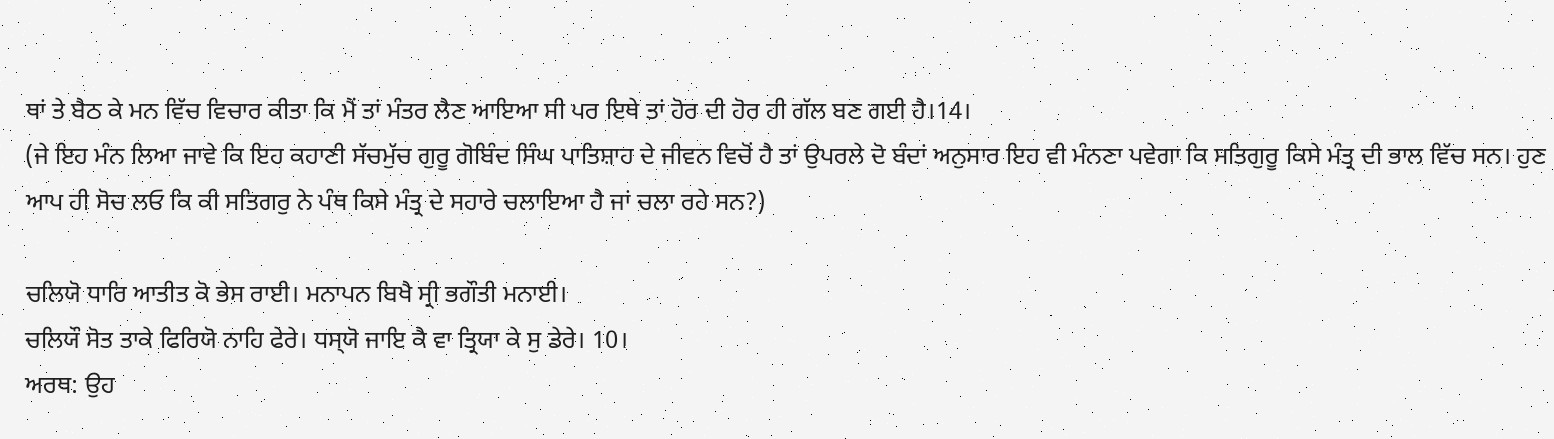ਥਾਂ ਤੇ ਬੈਠ ਕੇ ਮਨ ਵਿੱਚ ਵਿਚਾਰ ਕੀਤਾ ਕਿ ਮੈਂ ਤਾਂ ਮੰਤਰ ਲੈਣ ਆਇਆ ਸੀ ਪਰ ਇਥੇ ਤਾਂ ਹੋਰ ਦੀ ਹੋਰ ਹੀ ਗੱਲ ਬਣ ਗਈ ਹੈ।14।
(ਜੇ ਇਹ ਮੰਨ ਲਿਆ ਜਾਵੇ ਕਿ ਇਹ ਕਹਾਣੀ ਸੱਚਮੁੱਚ ਗੁਰੂ ਗੋਬਿੰਦ ਸਿੰਘ ਪਾਤਿਸ਼ਾਹ ਦੇ ਜੀਵਨ ਵਿਚੋਂ ਹੈ ਤਾਂ ਉਪਰਲੇ ਦੋ ਬੰਦਾਂ ਅਨੁਸਾਰ ਇਹ ਵੀ ਮੰਨਣਾ ਪਵੇਗਾ ਕਿ ਸਤਿਗੁਰੂ ਕਿਸੇ ਮੰਤ੍ਰ ਦੀ ਭਾਲ ਵਿੱਚ ਸਨ। ਹੁਣ ਆਪ ਹੀ ਸੋਚ ਲਓ ਕਿ ਕੀ ਸਤਿਗਰੁ ਨੇ ਪੰਥ ਕਿਸੇ ਮੰਤ੍ਰ ਦੇ ਸਹਾਰੇ ਚਲਾਇਆ ਹੈ ਜਾਂ ਚਲਾ ਰਹੇ ਸਨ?)

ਚਲਿਯੋ ਧਾਰਿ ਆਤੀਤ ਕੋ ਭੇਸ ਰਾਈ। ਮਨਾਪਨ ਬਿਖੈ ਸ੍ਰੀ ਭਗੌਤੀ ਮਨਾਈ।
ਚਲਿਯੌ ਸੋਤ ਤਾਕੇ ਫਿਰਿਯੋ ਨਾਹਿ ਫੇਰੇ। ਧਸ੍‍ਯੋ ਜਾਇ ਕੈ ਵਾ ਤ੍ਰਿਯਾ ਕੇ ਸੁ ਡੇਰੇ। 10।
ਅਰਥ: ਉਹ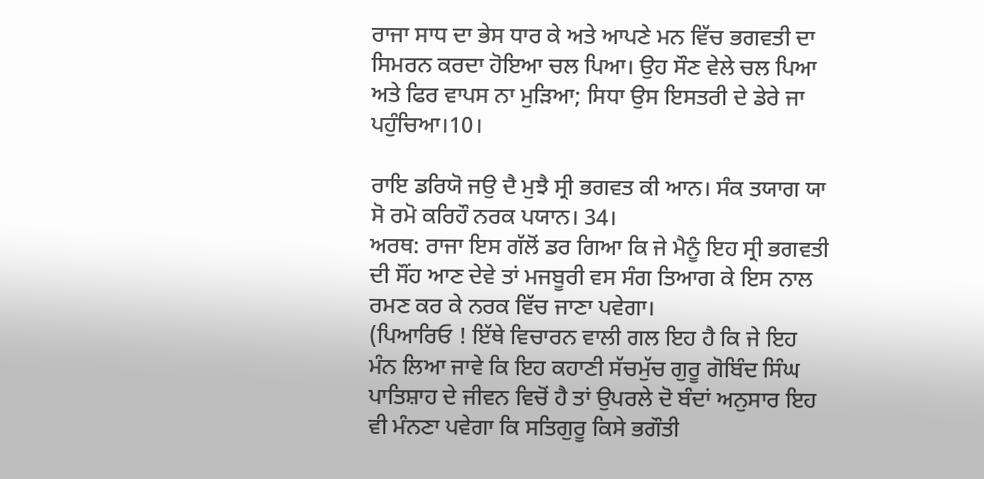ਰਾਜਾ ਸਾਧ ਦਾ ਭੇਸ ਧਾਰ ਕੇ ਅਤੇ ਆਪਣੇ ਮਨ ਵਿੱਚ ਭਗਵਤੀ ਦਾ ਸਿਮਰਨ ਕਰਦਾ ਹੋਇਆ ਚਲ ਪਿਆ। ਉਹ ਸੌਣ ਵੇਲੇ ਚਲ ਪਿਆ ਅਤੇ ਫਿਰ ਵਾਪਸ ਨਾ ਮੁੜਿਆ; ਸਿਧਾ ਉਸ ਇਸਤਰੀ ਦੇ ਡੇਰੇ ਜਾ ਪਹੁੰਚਿਆ।10।

ਰਾਇ ਡਰਿਯੋ ਜਉ ਦੈ ਮੁਝੈ ਸ੍ਰੀ ਭਗਵਤ ਕੀ ਆਨ। ਸੰਕ ਤਯਾਗ ਯਾ ਸੋ ਰਮੋ ਕਰਿਹੌ ਨਰਕ ਪਯਾਨ। 34।
ਅਰਥ: ਰਾਜਾ ਇਸ ਗੱਲੋਂ ਡਰ ਗਿਆ ਕਿ ਜੇ ਮੈਨੂੰ ਇਹ ਸ੍ਰੀ ਭਗਵਤੀ ਦੀ ਸੌਂਹ ਆਣ ਦੇਵੇ ਤਾਂ ਮਜਬੂਰੀ ਵਸ ਸੰਗ ਤਿਆਗ ਕੇ ਇਸ ਨਾਲ ਰਮਣ ਕਰ ਕੇ ਨਰਕ ਵਿੱਚ ਜਾਣਾ ਪਵੇਗਾ।
(ਪਿਆਰਿਓ ! ਇੱਥੇ ਵਿਚਾਰਨ ਵਾਲੀ ਗਲ ਇਹ ਹੈ ਕਿ ਜੇ ਇਹ ਮੰਨ ਲਿਆ ਜਾਵੇ ਕਿ ਇਹ ਕਹਾਣੀ ਸੱਚਮੁੱਚ ਗੁਰੂ ਗੋਬਿੰਦ ਸਿੰਘ ਪਾਤਿਸ਼ਾਹ ਦੇ ਜੀਵਨ ਵਿਚੋਂ ਹੈ ਤਾਂ ਉਪਰਲੇ ਦੋ ਬੰਦਾਂ ਅਨੁਸਾਰ ਇਹ ਵੀ ਮੰਨਣਾ ਪਵੇਗਾ ਕਿ ਸਤਿਗੁਰੂ ਕਿਸੇ ਭਗੌਤੀ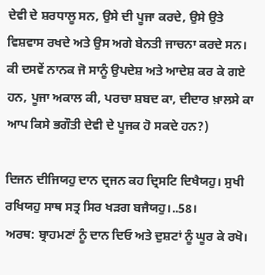ਦੇਵੀ ਦੇ ਸ਼ਰਧਾਲੂ ਸਨ, ਉਸੇ ਦੀ ਪੂਜਾ ਕਰਦੇ, ਉਸੇ ਉਤੇ ਵਿਸ਼ਵਾਸ ਰਖਦੇ ਅਤੇ ਉਸ ਅਗੇ ਬੇਨਤੀ ਜਾਚਨਾ ਕਰਦੇ ਸਨ। ਕੀ ਦਸਵੇਂ ਨਾਨਕ ਜੋ ਸਾਨੂੰ ਉਪਦੇਸ਼ ਅਤੇ ਆਦੇਸ਼ ਕਰ ਕੇ ਗਏ ਹਨ, ਪੂਜਾ ਅਕਾਲ ਕੀ, ਪਰਚਾ ਸ਼ਬਦ ਕਾ, ਦੀਦਾਰ ਖ਼ਾਲਸੇ ਕਾ ਆਪ ਕਿਸੇ ਭਗੌਤੀ ਦੇਵੀ ਦੇ ਪੂਜਕ ਹੋ ਸਕਦੇ ਹਨ?)

ਦਿਜਨ ਦੀਜਿਯਹੁ ਦਾਨ ਦ੍ਰਜਨ ਕਹ ਦ੍ਰਿਸਟਿ ਦਿਖੈਯਹੁ। ਸੁਖੀ ਰਖਿਯਹੁ ਸਾਥ ਸਤ੍ਰ ਸਿਰ ਖੜਗ ਬਜੈਯਹੁ।..58।
ਅਰਥ: ਬ੍ਰਾਹਮਣਾਂ ਨੂੰ ਦਾਨ ਦਿਓ ਅਤੇ ਦੁਸ਼ਟਾਂ ਨੂੰ ਘੂਰ ਕੇ ਰਖੋ।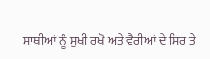ਸਾਥੀਆਂ ਨੂੰ ਸੁਖੀ ਰਖੋ ਅਤੇ ਵੈਰੀਆਂ ਦੇ ਸਿਰ ਤੇ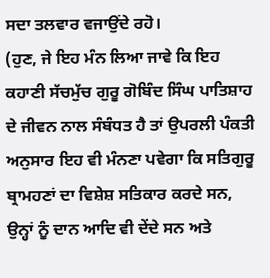ਸਦਾ ਤਲਵਾਰ ਵਜਾਉਂਦੇ ਰਹੋ।
(ਹੁਣ, ਜੇ ਇਹ ਮੰਨ ਲਿਆ ਜਾਵੇ ਕਿ ਇਹ ਕਹਾਣੀ ਸੱਚਮੁੱਚ ਗੁਰੂ ਗੋਬਿੰਦ ਸਿੰਘ ਪਾਤਿਸ਼ਾਹ ਦੇ ਜੀਵਨ ਨਾਲ ਸੰਬੰਧਤ ਹੈ ਤਾਂ ਉਪਰਲੀ ਪੰਕਤੀ ਅਨੁਸਾਰ ਇਹ ਵੀ ਮੰਨਣਾ ਪਵੇਗਾ ਕਿ ਸਤਿਗੁਰੂ ਬ੍ਰਾਮਹਣਾਂ ਦਾ ਵਿਸ਼ੇਸ਼ ਸਤਿਕਾਰ ਕਰਦੇ ਸਨ, ਉਨ੍ਹਾਂ ਨੂੰ ਦਾਨ ਆਦਿ ਵੀ ਦੇਂਦੇ ਸਨ ਅਤੇ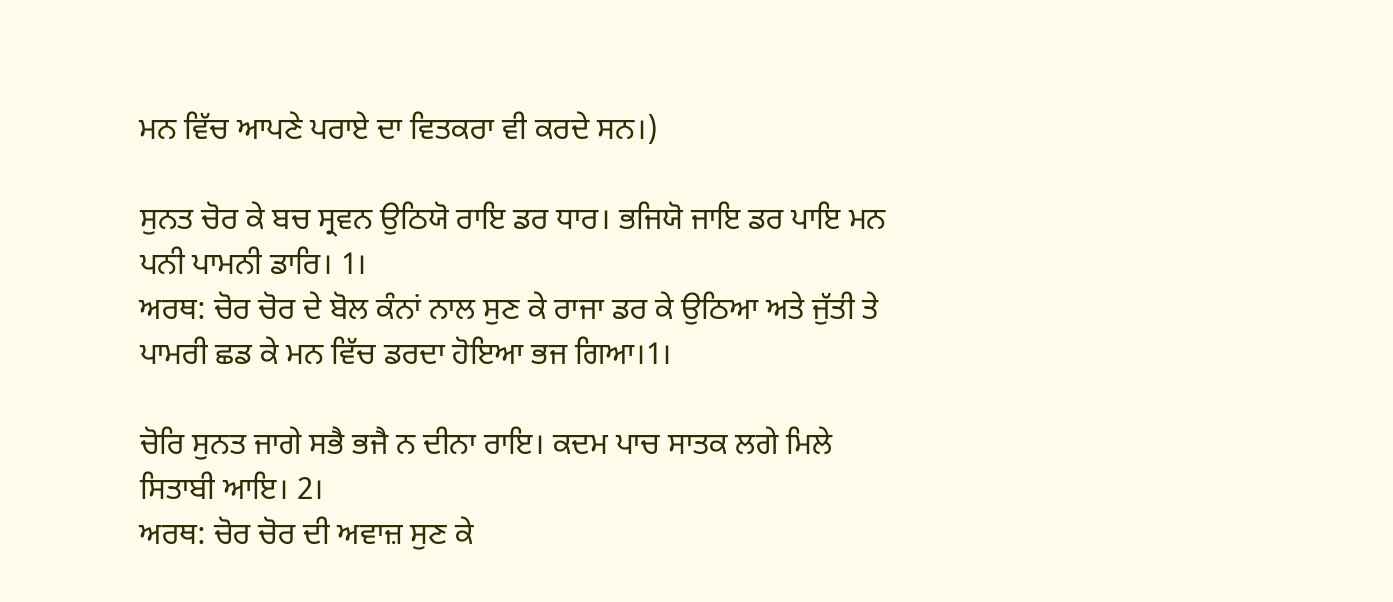ਮਨ ਵਿੱਚ ਆਪਣੇ ਪਰਾਏ ਦਾ ਵਿਤਕਰਾ ਵੀ ਕਰਦੇ ਸਨ।)

ਸੁਨਤ ਚੋਰ ਕੇ ਬਚ ਸ੍ਰਵਨ ਉਠਿਯੋ ਰਾਇ ਡਰ ਧਾਰ। ਭਜਿਯੋ ਜਾਇ ਡਰ ਪਾਇ ਮਨ ਪਨੀ ਪਾਮਨੀ ਡਾਰਿ। 1।
ਅਰਥ: ਚੋਰ ਚੋਰ ਦੇ ਬੋਲ ਕੰਨਾਂ ਨਾਲ ਸੁਣ ਕੇ ਰਾਜਾ ਡਰ ਕੇ ਉਠਿਆ ਅਤੇ ਜੁੱਤੀ ਤੇ ਪਾਮਰੀ ਛਡ ਕੇ ਮਨ ਵਿੱਚ ਡਰਦਾ ਹੋਇਆ ਭਜ ਗਿਆ।1।

ਚੋਰਿ ਸੁਨਤ ਜਾਗੇ ਸਭੈ ਭਜੈ ਨ ਦੀਨਾ ਰਾਇ। ਕਦਮ ਪਾਚ ਸਾਤਕ ਲਗੇ ਮਿਲੇ ਸਿਤਾਬੀ ਆਇ। 2।
ਅਰਥ: ਚੋਰ ਚੋਰ ਦੀ ਅਵਾਜ਼ ਸੁਣ ਕੇ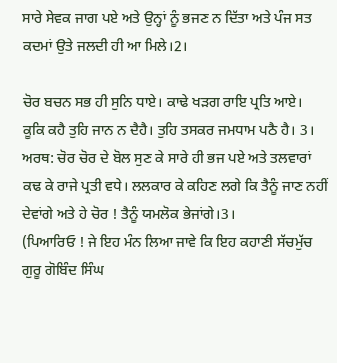ਸਾਰੇ ਸੇਵਕ ਜਾਗ ਪਏ ਅਤੇ ਉਨ੍ਹਾਂ ਨੂੰ ਭਜਣ ਨ ਦਿੱਤਾ ਅਤੇ ਪੰਜ ਸਤ ਕਦਮਾਂ ਉਤੇ ਜਲਦੀ ਹੀ ਆ ਮਿਲੇ।2।

ਚੋਰ ਬਚਨ ਸਭ ਹੀ ਸੁਨਿ ਧਾਏ। ਕਾਢੇ ਖੜਗ ਰਾਇ ਪ੍ਰਤਿ ਆਏ।
ਕੂਕਿ ਕਹੈ ਤੁਹਿ ਜਾਨ ਨ ਦੈਹੈ। ਤੁਹਿ ਤਸਕਰ ਜਮਧਾਮ ਪਠੈ ਹੈ। 3।
ਅਰਥ: ਚੋਰ ਚੋਰ ਦੇ ਬੋਲ ਸੁਣ ਕੇ ਸਾਰੇ ਹੀ ਭਜ ਪਏ ਅਤੇ ਤਲਵਾਰਾਂ ਕਢ ਕੇ ਰਾਜੇ ਪ੍ਰਤੀ ਵਧੇ। ਲਲਕਾਰ ਕੇ ਕਹਿਣ ਲਗੇ ਕਿ ਤੈਨੂੰ ਜਾਣ ਨਹੀਂ ਦੇਵਾਂਗੇ ਅਤੇ ਹੇ ਚੋਰ ! ਤੈਨੂੰ ਯਮਲੋਕ ਭੇਜਾਂਗੇ।3।
(ਪਿਆਰਿਓ ! ਜੇ ਇਹ ਮੰਨ ਲਿਆ ਜਾਵੇ ਕਿ ਇਹ ਕਹਾਣੀ ਸੱਚਮੁੱਚ ਗੁਰੂ ਗੋਬਿੰਦ ਸਿੰਘ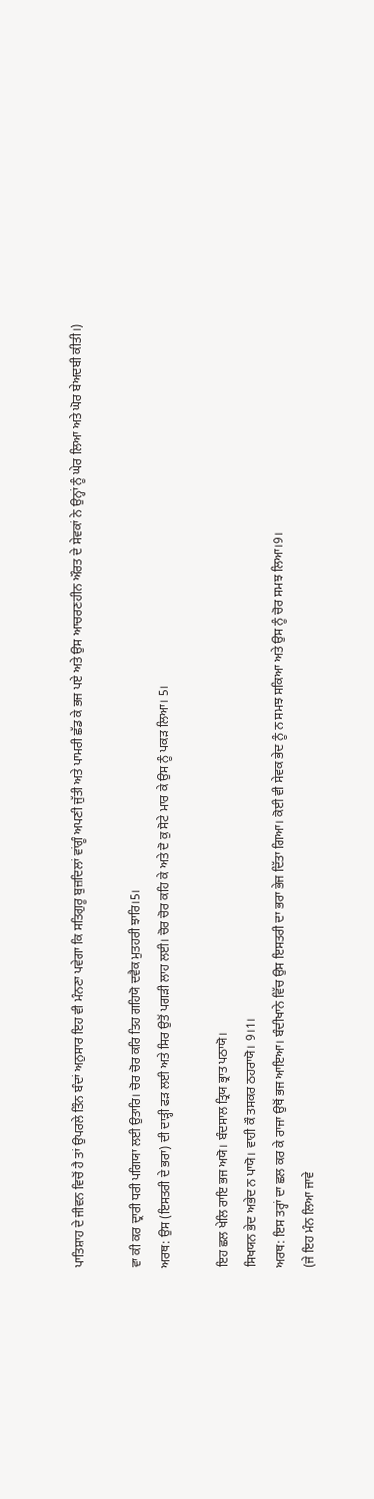ਪਾਤਿਸ਼ਾਹ ਦੇ ਜੀਵਨ ਵਿਚੋਂ ਹੈ ਤਾਂ ਉਪਰਲੇ ਤਿੰਨ ਬੰਦਾਂ ਅਨੁਸਾਰ ਇਹ ਵੀ ਮੰਨਣਾ ਪਵੇਗਾ ਕਿ ਸਤਿਗੁਰੂ ਬੁਜ਼ਦਿਲਾਂ ਵਾਂਗੂੰ ਅਪਣੀ ਜੁੱਤੀ ਅਤੇ ਪਾਮਰੀ ਛੱਡ ਕੇ ਭਜ ਪਏ ਅਤੇ ਉਸ ਆਚਰਣਹੀਨ ਔਰਤ ਦੇ ਸੇਵਕਾਂ ਨੇ ਉਨ੍ਹਾਂ ਨੂੰ ਘੇਰ ਲਿਆ ਅਤੇ ਘੋਰ ਬੇਅਦਬੀ ਕੀਤੀ।)

ਵਾ ਕੀ ਕਰ ਦ੍ਰਾਰੀ ਧਰੀ ਪਗਿਯਾ ਲਈ ਉਤਾਰਿ। ਚੋਰ ਚੋਰ ਕਰਿ ਤਿਹ ਗਹਿਯੋ ਦਵੈਕ ਮੁਤਹਰੀ ਝਾਰਿ।5।
ਅਰਥ: ਉਸ (ਇਸਤਰੀ ਦੇ ਭਰਾ) ਦੀ ਦਾੜ੍ਹੀ ਫੜ ਲਈ ਅਤੇ ਸਿਰ ਉਤੋਂ ਪਗੜੀ ਲਾਹ ਲਈ। ਚੋਰ ਚੋਰ ਕਹਿ ਕੇ ਅਤੇ ਦੋ ਕੁ ਸੋਟੇ ਮਾਰ ਕੇ ਉਸ ਨੂੰ ਪਕੜ ਲਿਆ। 5।

ਇਹ ਛਲ ਖੇਲਿ ਰਾਇ ਭਜ ਅਯੋ। ਬੰਦਸਾਲ ਤ੍ਰਿਯ ਭ੍ਰਾਤ ਪਠਾਯੋ।
ਸਿਖਯਨ ਭੇਦ ਅਭੇਦ ਨ ਪਾਯੋ। ਵਾਹੀ ਕੌ ਤਸਕਰ ਠਹਰਾਯੋ। 9।1।
ਅਰਥ: ਇਸ ਤਰ੍ਹਾਂ ਦਾ ਛਲ ਕਰ ਕੇ ਰਾਜਾ ਉਥੋਂ ਭਜ ਆਇਆ। ਬੰਦੀਖਾਨੇ ਵਿੱਚ ਉਸ ਇਸਤਰੀ ਦਾ ਭਰਾ ਭੇਜ ਦਿੱਤਾ ਗਿਆ। ਕੋਈ ਵੀ ਸੇਵਕ ਭੇਦ ਨੂੰ ਨ ਸਮਝ ਸਕਿਆ ਅਤੇ ਉਸ ਨੂੰ ਚੋਰ ਸਮਝ ਲਿਆ।9।
(ਜੇ ਇਹ ਮੰਨ ਲਿਆ ਜਾਵੇ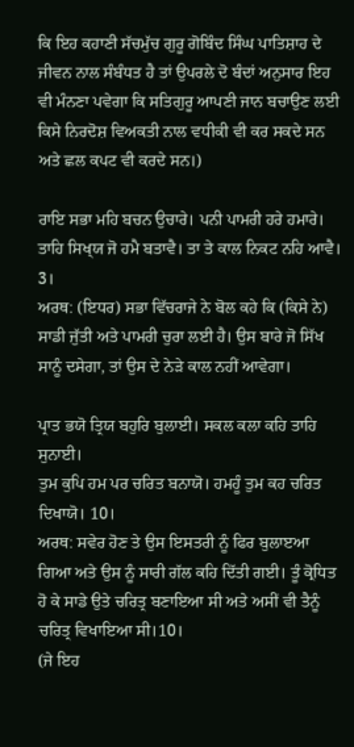ਕਿ ਇਹ ਕਹਾਣੀ ਸੱਚਮੁੱਚ ਗੁਰੂ ਗੋਬਿੰਦ ਸਿੰਘ ਪਾਤਿਸ਼ਾਹ ਦੇ ਜੀਵਨ ਨਾਲ ਸੰਬੰਧਤ ਹੈ ਤਾਂ ਉਪਰਲੇ ਦੋ ਬੰਦਾਂ ਅਨੁਸਾਰ ਇਹ ਵੀ ਮੰਨਣਾ ਪਵੇਗਾ ਕਿ ਸਤਿਗੁਰੂ ਆਪਣੀ ਜਾਨ ਬਚਾਉਣ ਲਈ ਕਿਸੇ ਨਿਰਦੋਸ਼ ਵਿਅਕਤੀ ਨਾਲ ਵਧੀਕੀ ਵੀ ਕਰ ਸਕਦੇ ਸਨ ਅਤੇ ਛਲ ਕਪਟ ਵੀ ਕਰਦੇ ਸਨ।)

ਰਾਇ ਸਭਾ ਮਹਿ ਬਚਨ ਉਚਾਰੇ। ਪਨੀ ਪਾਮਰੀ ਹਰੇ ਹਮਾਰੇ।
ਤਾਹਿ ਸਿਖ੍‍ਯ ਜੋ ਹਮੈ ਬਤਾਵੈ। ਤਾ ਤੇ ਕਾਲ ਨਿਕਟ ਨਹਿ ਆਵੈ। 3।
ਅਰਥ: (ਇਧਰ) ਸਭਾ ਵਿੱਚਰਾਜੇ ਨੇ ਬੋਲ ਕਹੇ ਕਿ (ਕਿਸੇ ਨੇ) ਸਾਡੀ ਜੁੱਤੀ ਅਤੇ ਪਾਮਰੀ ਚੁਰਾ ਲਈ ਹੈ। ਉਸ ਬਾਰੇ ਜੋ ਸਿੱਖ ਸਾਨੂੰ ਦਸੇਗਾ, ਤਾਂ ਉਸ ਦੇ ਨੇੜੇ ਕਾਲ ਨਹੀਂ ਆਵੇਗਾ।

ਪ੍ਰਾਤ ਭਯੋ ਤ੍ਰਿਯ ਬਹੁਰਿ ਬੁਲਾਈ। ਸਕਲ ਕਲਾ ਕਹਿ ਤਾਹਿ ਸੁਨਾਈ।
ਤੁਮ ਕੁਪਿ ਹਮ ਪਰ ਚਰਿਤ ਬਨਾਯੋ। ਹਮਹੂੰ ਤੁਮ ਕਹ ਚਰਿਤ ਦਿਖਾਯੋ। 10।
ਅਰਥ: ਸਵੇਰ ਹੋਣ ਤੇ ਉਸ ਇਸਤਰੀ ਨੂੰ ਫਿਰ ਬੁਲਾੲਆ ਗਿਆ ਅਤੇ ਉਸ ਨੂੰ ਸਾਰੀ ਗੱਲ ਕਹਿ ਦਿੱਤੀ ਗਈ। ਤੂੰ ਕ੍ਰੋਧਿਤ ਹੋ ਕੇ ਸਾਡੇ ਉਤੇ ਚਰਿਤ੍ਰ ਬਣਾਇਆ ਸੀ ਅਤੇ ਅਸੀਂ ਵੀ ਤੈਨੂੰ ਚਰਿਤ੍ਰ ਵਿਖਾਇਆ ਸੀ।10।
(ਜੇ ਇਹ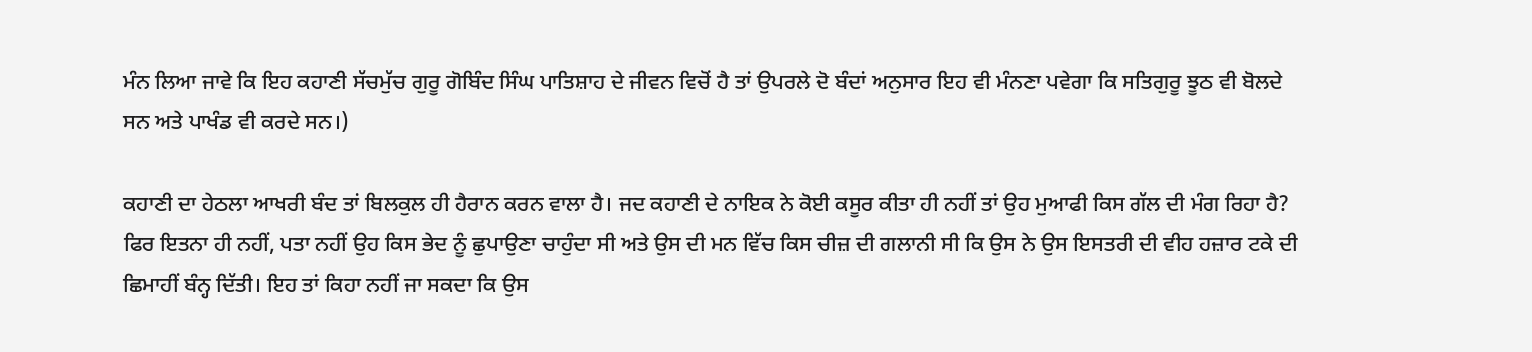ਮੰਨ ਲਿਆ ਜਾਵੇ ਕਿ ਇਹ ਕਹਾਣੀ ਸੱਚਮੁੱਚ ਗੁਰੂ ਗੋਬਿੰਦ ਸਿੰਘ ਪਾਤਿਸ਼ਾਹ ਦੇ ਜੀਵਨ ਵਿਚੋਂ ਹੈ ਤਾਂ ਉਪਰਲੇ ਦੋ ਬੰਦਾਂ ਅਨੁਸਾਰ ਇਹ ਵੀ ਮੰਨਣਾ ਪਵੇਗਾ ਕਿ ਸਤਿਗੁਰੂ ਝੂਠ ਵੀ ਬੋਲਦੇ ਸਨ ਅਤੇ ਪਾਖੰਡ ਵੀ ਕਰਦੇ ਸਨ।)

ਕਹਾਣੀ ਦਾ ਹੇਠਲਾ ਆਖਰੀ ਬੰਦ ਤਾਂ ਬਿਲਕੁਲ ਹੀ ਹੈਰਾਨ ਕਰਨ ਵਾਲਾ ਹੈ। ਜਦ ਕਹਾਣੀ ਦੇ ਨਾਇਕ ਨੇ ਕੋਈ ਕਸੂਰ ਕੀਤਾ ਹੀ ਨਹੀਂ ਤਾਂ ਉਹ ਮੁਆਫੀ ਕਿਸ ਗੱਲ ਦੀ ਮੰਗ ਰਿਹਾ ਹੈ? ਫਿਰ ਇਤਨਾ ਹੀ ਨਹੀਂ, ਪਤਾ ਨਹੀਂ ਉਹ ਕਿਸ ਭੇਦ ਨੂੰ ਛੁਪਾਉਣਾ ਚਾਹੁੰਦਾ ਸੀ ਅਤੇ ਉਸ ਦੀ ਮਨ ਵਿੱਚ ਕਿਸ ਚੀਜ਼ ਦੀ ਗਲਾਨੀ ਸੀ ਕਿ ਉਸ ਨੇ ਉਸ ਇਸਤਰੀ ਦੀ ਵੀਹ ਹਜ਼ਾਰ ਟਕੇ ਦੀ ਛਿਮਾਹੀਂ ਬੰਨ੍ਹ ਦਿੱਤੀ। ਇਹ ਤਾਂ ਕਿਹਾ ਨਹੀਂ ਜਾ ਸਕਦਾ ਕਿ ਉਸ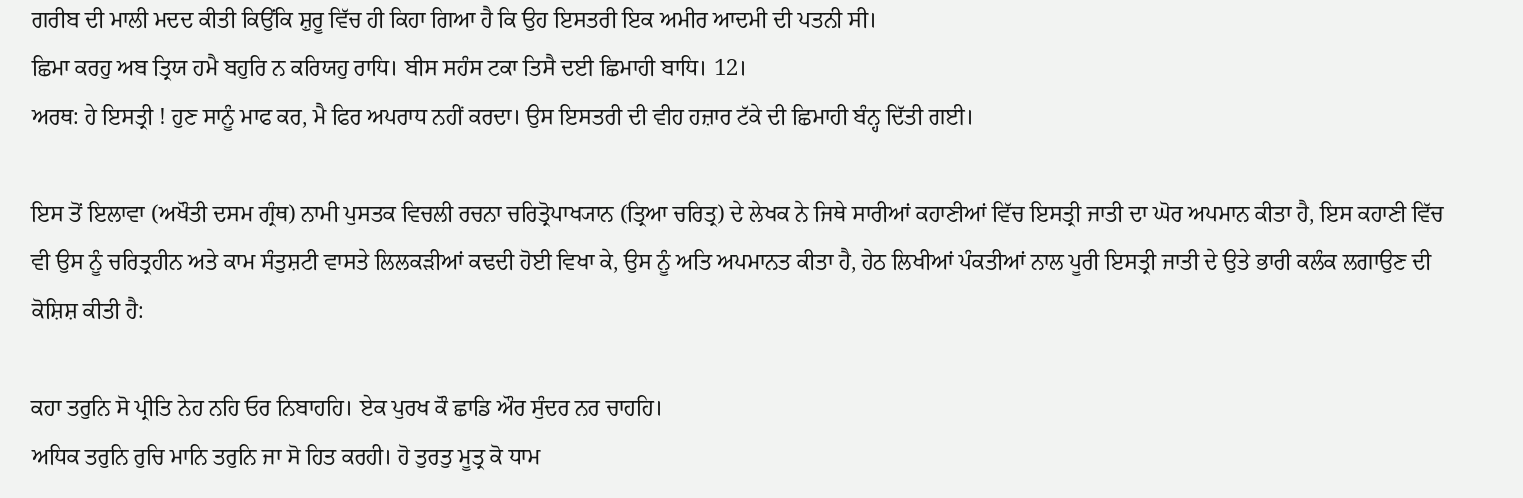ਗਰੀਬ ਦੀ ਮਾਲੀ ਮਦਦ ਕੀਤੀ ਕਿਉਂਕਿ ਸ਼ੁਰੂ ਵਿੱਚ ਹੀ ਕਿਹਾ ਗਿਆ ਹੈ ਕਿ ਉਹ ਇਸਤਰੀ ਇਕ ਅਮੀਰ ਆਦਮੀ ਦੀ ਪਤਨੀ ਸੀ।
ਛਿਮਾ ਕਰਹੁ ਅਬ ਤ੍ਰਿਯ ਹਮੈ ਬਹੁਰਿ ਨ ਕਰਿਯਹੁ ਰਾਧਿ। ਬੀਸ ਸਹੰਸ ਟਕਾ ਤਿਸੈ ਦਈ ਛਿਮਾਹੀ ਬਾਧਿ। 12।
ਅਰਥ: ਹੇ ਇਸਤ੍ਰੀ ! ਹੁਣ ਸਾਨੂੰ ਮਾਫ ਕਰ, ਮੈ ਫਿਰ ਅਪਰਾਧ ਨਹੀਂ ਕਰਦਾ। ਉਸ ਇਸਤਰੀ ਦੀ ਵੀਹ ਹਜ਼ਾਰ ਟੱਕੇ ਦੀ ਛਿਮਾਹੀ ਬੰਨ੍ਹ ਦਿੱਤੀ ਗਈ।

ਇਸ ਤੋਂ ਇਲਾਵਾ (ਅਖੌਤੀ ਦਸਮ ਗ੍ਰੰਥ) ਨਾਮੀ ਪੁਸਤਕ ਵਿਚਲੀ ਰਚਨਾ ਚਰਿਤ੍ਰੋਪਾਖ੍ਯਾਨ (ਤ੍ਰਿਆ ਚਰਿਤ੍ਰ) ਦੇ ਲੇਖਕ ਨੇ ਜਿਥੇ ਸਾਰੀਆਂ ਕਹਾਣੀਆਂ ਵਿੱਚ ਇਸਤ੍ਰੀ ਜਾਤੀ ਦਾ ਘੋਰ ਅਪਮਾਨ ਕੀਤਾ ਹੈ, ਇਸ ਕਹਾਣੀ ਵਿੱਚ ਵੀ ਉਸ ਨੂੰ ਚਰਿਤ੍ਰਹੀਨ ਅਤੇ ਕਾਮ ਸੰਤੁਸ਼ਟੀ ਵਾਸਤੇ ਲਿਲਕੜੀਆਂ ਕਢਦੀ ਹੋਈ ਵਿਖਾ ਕੇ, ਉਸ ਨੂੰ ਅਤਿ ਅਪਮਾਨਤ ਕੀਤਾ ਹੈ, ਹੇਠ ਲਿਖੀਆਂ ਪੰਕਤੀਆਂ ਨਾਲ ਪੂਰੀ ਇਸਤ੍ਰੀ ਜਾਤੀ ਦੇ ਉਤੇ ਭਾਰੀ ਕਲੰਕ ਲਗਾਉਣ ਦੀ ਕੋਸ਼ਿਸ਼ ਕੀਤੀ ਹੈ:

ਕਹਾ ਤਰੁਨਿ ਸੋ ਪ੍ਰੀਤਿ ਨੇਹ ਨਹਿ ਓਰ ਨਿਬਾਹਹਿ। ਏਕ ਪੁਰਖ ਕੌ ਛਾਡਿ ਔਰ ਸੁੰਦਰ ਨਰ ਚਾਹਹਿ।
ਅਧਿਕ ਤਰੁਨਿ ਰੁਚਿ ਮਾਨਿ ਤਰੁਨਿ ਜਾ ਸੋ ਹਿਤ ਕਰਹੀ। ਹੋ ਤੁਰਤੁ ਮੂਤ੍ਰ ਕੋ ਧਾਮ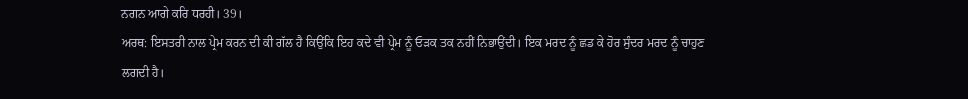ਨਗਨ ਆਗੇ ਕਰਿ ਧਰਹੀ। 39।
ਅਰਥ: ਇਸਤਰੀ ਨਾਲ ਪ੍ਰੇਮ ਕਰਨ ਦੀ ਕੀ ਗੱਲ ਹੈ ਕਿਉਂਕਿ ਇਹ ਕਦੇ ਵੀ ਪ੍ਰੇਮ ਨੂੰ ਓੜਕ ਤਕ ਨਹੀਂ ਨਿਭਾਉਂਦੀ। ਇਕ ਮਰਦ ਨੂੰ ਛਡ ਕੇ ਹੋਰ ਸੁੰਦਰ ਮਰਦ ਨੂੰ ਚਾਹੁਣ ਲਗਦੀ ਹੈ।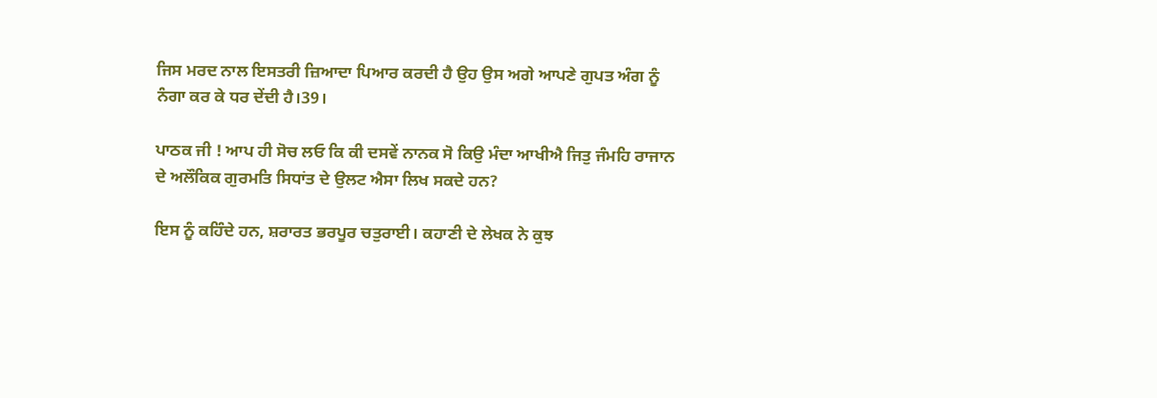ਜਿਸ ਮਰਦ ਨਾਲ ਇਸਤਰੀ ਜ਼ਿਆਦਾ ਪਿਆਰ ਕਰਦੀ ਹੈ ਉਹ ਉਸ ਅਗੇ ਆਪਣੇ ਗੁਪਤ ਅੰਗ ਨੂੰ ਨੰਗਾ ਕਰ ਕੇ ਧਰ ਦੇਂਦੀ ਹੈ।39।

ਪਾਠਕ ਜੀ ! ਆਪ ਹੀ ਸੋਚ ਲਓ ਕਿ ਕੀ ਦਸਵੇਂ ਨਾਨਕ ਸੋ ਕਿਉ ਮੰਦਾ ਆਖੀਐ ਜਿਤੁ ਜੰਮਹਿ ਰਾਜਾਨ ਦੇ ਅਲੌਕਿਕ ਗੁਰਮਤਿ ਸਿਧਾਂਤ ਦੇ ਉਲਟ ਐਸਾ ਲਿਖ ਸਕਦੇ ਹਨ?

ਇਸ ਨੂੰ ਕਹਿੰਦੇ ਹਨ, ਸ਼ਰਾਰਤ ਭਰਪੂਰ ਚਤੁਰਾਈ। ਕਹਾਣੀ ਦੇ ਲੇਖਕ ਨੇ ਕੁਝ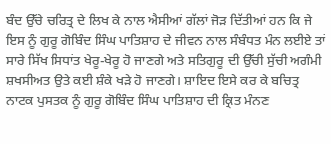ਬੰਦ ਉੱਚੇ ਚਰਿਤ੍ਰ ਦੇ ਲਿਖ ਕੇ ਨਾਲ ਐਸੀਆਂ ਗੱਲਾਂ ਜੋੜ ਦਿੱਤੀਆਂ ਹਨ ਕਿ ਜੇ ਇਸ ਨੂੰ ਗੁਰੂ ਗੋਬਿੰਦ ਸਿੰਘ ਪਾਤਿਸ਼ਾਹ ਦੇ ਜੀਵਨ ਨਾਲ ਸੰਬੰਧਤ ਮੰਨ ਲਈਏ ਤਾਂ ਸਾਰੇ ਸਿੱਖ ਸਿਧਾਂਤ ਖੇਰੂ-ਖੇਰੂ ਹੋ ਜਾਣਗੇ ਅਤੇ ਸਤਿਗੁਰੂ ਦੀ ਉੱਚੀ ਸੁੱਚੀ ਅਗੰਮੀ ਸ਼ਖਸੀਅਤ ਉਤੇ ਕਈ ਸ਼ੰਕੇ ਖੜੇ ਹੋ ਜਾਣਗੇ। ਸ਼ਾਇਦ ਇਸੇ ਕਰ ਕੇ ਬਚਿਤ੍ਰ ਨਾਟਕ ਪੁਸਤਕ ਨੂੰ ਗੁਰੂ ਗੋਬਿੰਦ ਸਿੰਘ ਪਾਤਿਸ਼ਾਹ ਦੀ ਕ੍ਰਿਤ ਮੰਨਣ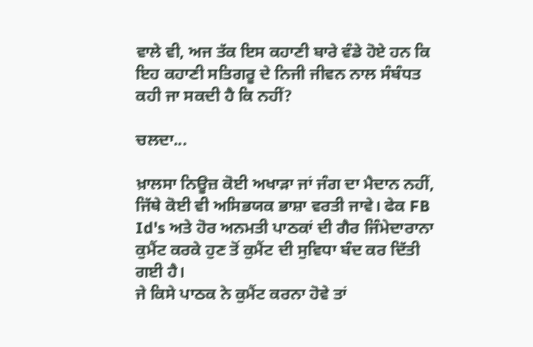ਵਾਲੇ ਵੀ, ਅਜ ਤੱਕ ਇਸ ਕਹਾਣੀ ਬਾਰੇ ਵੰਡੇ ਹੋਏ ਹਨ ਕਿ ਇਹ ਕਹਾਣੀ ਸਤਿਗਰੂ ਦੇ ਨਿਜੀ ਜੀਵਨ ਨਾਲ ਸੰਬੰਧਤ ਕਹੀ ਜਾ ਸਕਦੀ ਹੈ ਕਿ ਨਹੀਂ?

ਚਲਦਾ...

ਖ਼ਾਲਸਾ ਨਿਊਜ਼ ਕੋਈ ਅਖਾੜਾ ਜਾਂ ਜੰਗ ਦਾ ਮੈਦਾਨ ਨਹੀਂ, ਜਿੱਥੇ ਕੋਈ ਵੀ ਅਸਿਭਯਕ ਭਾਸ਼ਾ ਵਰਤੀ ਜਾਵੇ। ਫੇਕ FB Id's ਅਤੇ ਹੋਰ ਅਨਮਤੀ ਪਾਠਕਾਂ ਦੀ ਗੈਰ ਜਿੰਮੇਦਾਰਾਨਾ ਕੁਮੈਂਟ ਕਰਕੇ ਹੁਣ ਤੋਂ ਕੁਮੈਂਟ ਦੀ ਸੁਵਿਧਾ ਬੰਦ ਕਰ ਦਿੱਤੀ ਗਈ ਹੈ।
ਜੇ ਕਿਸੇ ਪਾਠਕ ਨੇ ਕੁਮੈਂਟ ਕਰਨਾ ਹੋਵੇ ਤਾਂ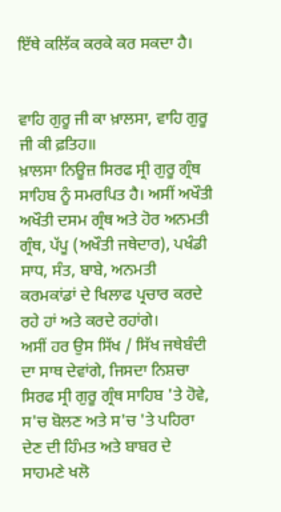ਇੱਥੇ ਕਲਿੱਕ ਕਰਕੇ ਕਰ ਸਕਦਾ ਹੈ।


ਵਾਹਿ ਗੁਰੂ ਜੀ ਕਾ ਖ਼ਾਲਸਾ, ਵਾਹਿ ਗੁਰੂ ਜੀ ਕੀ ਫ਼ਤਿਹ॥
ਖ਼ਾਲਸਾ ਨਿਊਜ਼ ਸਿਰਫ ਸ੍ਰੀ ਗੁਰੂ ਗ੍ਰੰਥ ਸਾਹਿਬ ਨੂੰ ਸਮਰਪਿਤ ਹੈ। ਅਸੀਂ ਅਖੌਤੀ ਅਖੌਤੀ ਦਸਮ ਗ੍ਰੰਥ ਅਤੇ ਹੋਰ ਅਨਮਤੀ ਗ੍ਰੰਥ, ਪੱਪੂ (ਅਖੌਤੀ ਜਥੇਦਾਰ), ਪਖੰਡੀ ਸਾਧ, ਸੰਤ, ਬਾਬੇ, ਅਨਮਤੀ ਕਰਮਕਾਂਡਾਂ ਦੇ ਖਿਲਾਫ ਪ੍ਰਚਾਰ ਕਰਦੇ ਰਹੇ ਹਾਂ ਅਤੇ ਕਰਦੇ ਰਹਾਂਗੇ।
ਅਸੀਂ ਹਰ ਉਸ ਸਿੱਖ / ਸਿੱਖ ਜਥੇਬੰਦੀ ਦਾ ਸਾਥ ਦੇਵਾਂਗੇ, ਜਿਸਦਾ ਨਿਸ਼ਚਾ ਸਿਰਫ ਸ੍ਰੀ ਗੁਰੂ ਗ੍ਰੰਥ ਸਾਹਿਬ 'ਤੇ ਹੋਵੇ, ਸ'ਚ ਬੋਲਣ ਅਤੇ ਸ'ਚ 'ਤੇ ਪਹਿਰਾ ਦੇਣ ਦੀ ਹਿੰਮਤ ਅਤੇ ਬਾਬਰ ਦੇ ਸਾਹਮਣੇ ਖਲੋ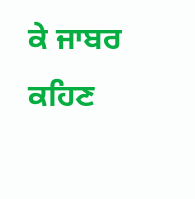ਕੇ ਜਾਬਰ ਕਹਿਣ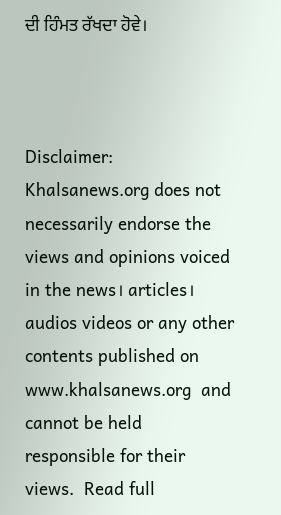ਦੀ ਹਿੰਮਤ ਰੱਖਦਾ ਹੋਵੇ।



Disclaimer: Khalsanews.org does not necessarily endorse the views and opinions voiced in the news। articles। audios videos or any other contents published on www.khalsanews.org  and cannot be held responsible for their views.  Read full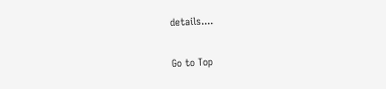details....

Go to Top